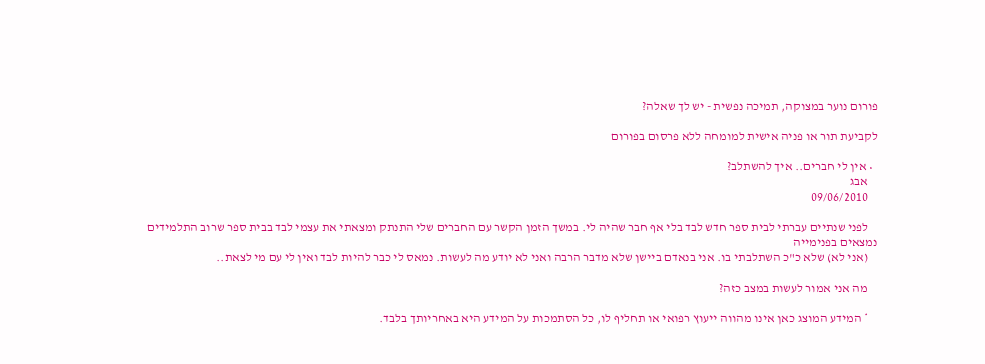פורום נוער במצוקה, תמיכה נפשית - יש לך שאלה?

לקביעת תור או פניה אישית למומחה ללא פרסום בפורום

  • אין לי חברים.. איך להשתלב?
    אבג
    09/06/2010

    לפני שנתיים עברתי לבית ספר חדש לבד בלי אף חבר שהיה לי. במשך הזמן הקשר עם החברים שלי התנתק ומצאתי את עצמי לבד בבית ספר שרוב התלמידים נמצאים בפנימייה
    (אני לא) שלא כ"כ השתלבתי בו. אני בנאדם ביישן שלא מדבר הרבה ואני לא יודע מה לעשות. נמאס לי כבר להיות לבד ואין לי עם מי לצאת..

    מה אני אמור לעשות במצב כזה?

    * המידע המוצג כאן אינו מהווה ייעוץ רפואי או תחליף לו, כל הסתמכות על המידע היא באחריותך בלבד.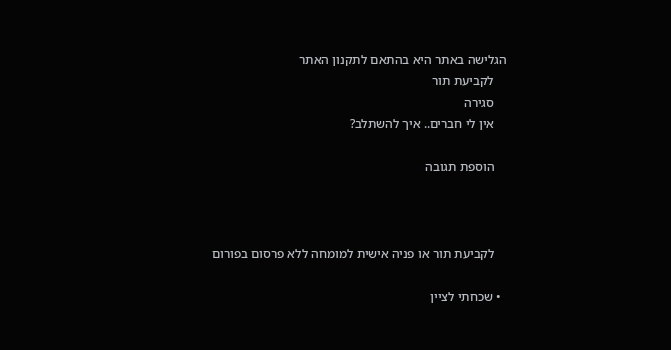הגלישה באתר היא בהתאם לתקנון האתר
    לקביעת תור
    סגירה
    אין לי חברים.. איך להשתלב?

    הוספת תגובה



    לקביעת תור או פניה אישית למומחה ללא פרסום בפורום

  • שכחתי לציין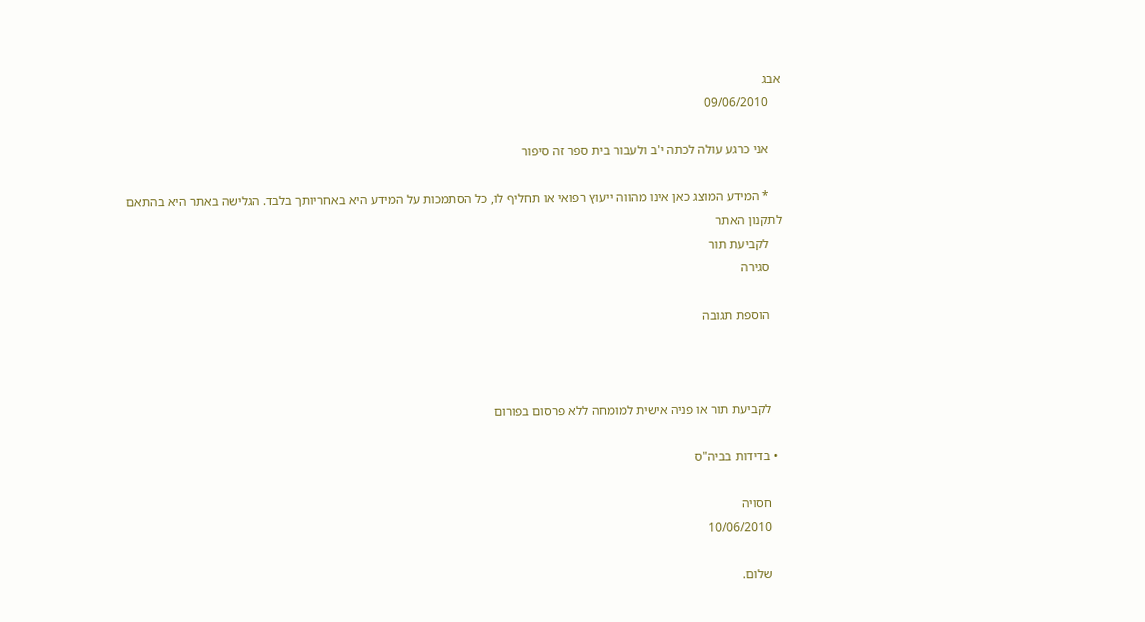אבג
    09/06/2010

    אני כרגע עולה לכתה י'ב ולעבור בית ספר זה סיפור

    * המידע המוצג כאן אינו מהווה ייעוץ רפואי או תחליף לו, כל הסתמכות על המידע היא באחריותך בלבד. הגלישה באתר היא בהתאם לתקנון האתר
    לקביעת תור
    סגירה

    הוספת תגובה



    לקביעת תור או פניה אישית למומחה ללא פרסום בפורום

  • בדידות בביה"ס

    חסויה
    10/06/2010

    שלום.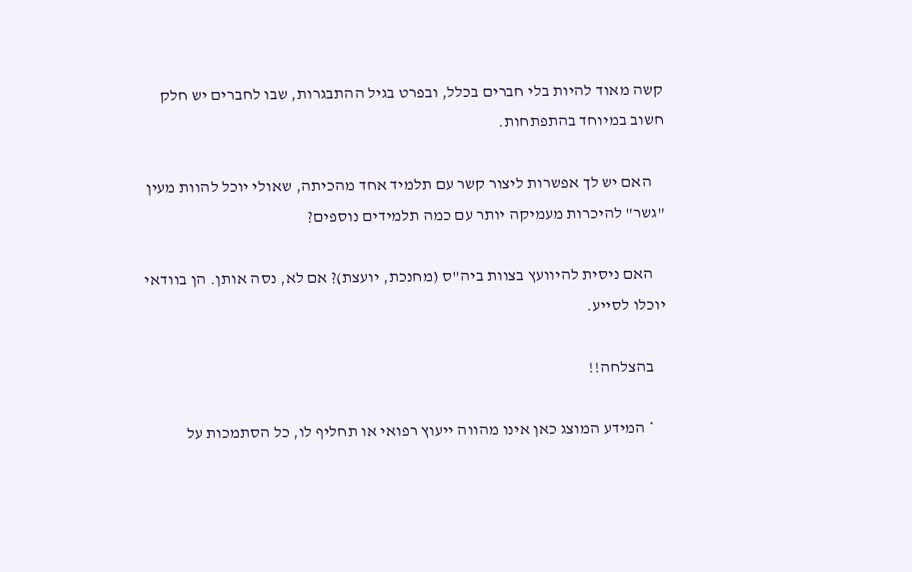קשה מאוד להיות בלי חברים בכלל, ובפרט בגיל ההתבגרות, שבו לחברים יש חלק חשוב במיוחד בהתפתחות.

    האם יש לך אפשרות ליצור קשר עם תלמיד אחד מהכיתה, שאולי יוכל להוות מעין "גשר" להיכרות מעמיקה יותר עם כמה תלמידים נוספים?

    האם ניסית להיוועץ בצוות ביה"ס (מחנכת, יועצת)? אם לא, נסה אותן. הן בוודאי יוכלו לסייע.

    בהצלחה!!

    * המידע המוצג כאן אינו מהווה ייעוץ רפואי או תחליף לו, כל הסתמכות על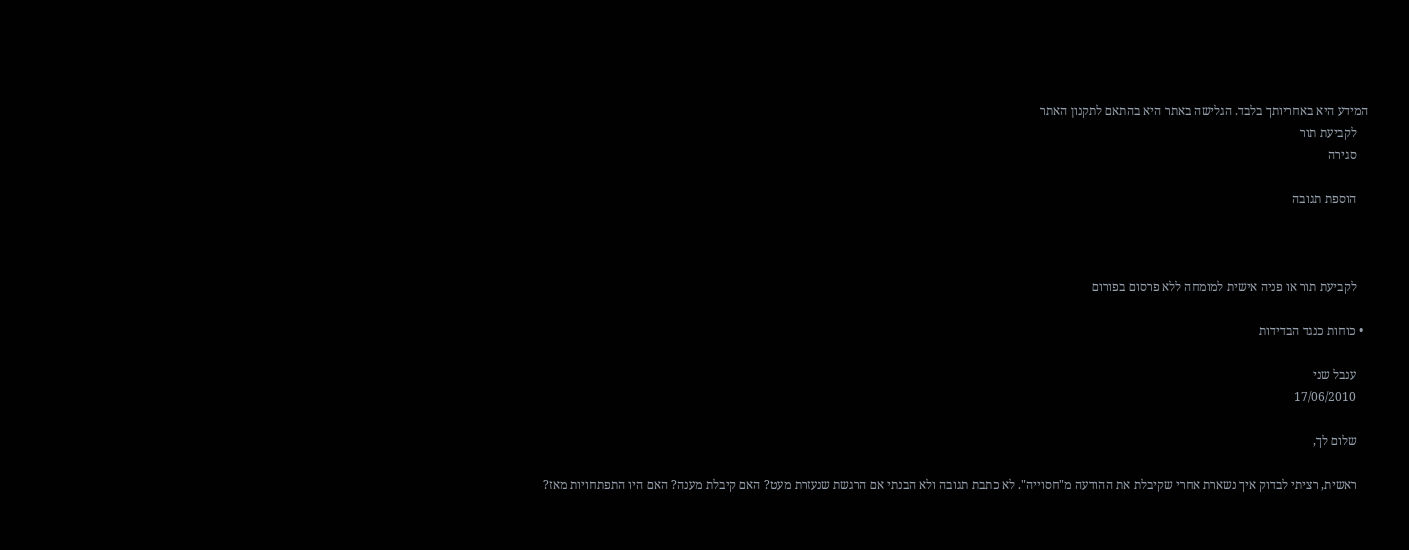המידע היא באחריותך בלבד. הגלישה באתר היא בהתאם לתקנון האתר
    לקביעת תור
    סגירה

    הוספת תגובה



    לקביעת תור או פניה אישית למומחה ללא פרסום בפורום

  • כוחות כנגד הבדידות

    ענבל שני
    17/06/2010

    שלום לך,

    ראשית, רציתי לבדוק איך נשארת אחרי שקיבלת את ההודעה מ"חסוייה". לא כתבת תגובה ולא הבנתי אם הרגשת שנעזרת מעט? האם קיבלת מענה? האם היו התפתחויות מאז?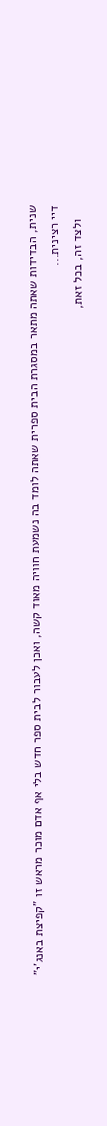שנית, הבדידות שאתה מתאר במסגרת הבית ספרית שאתה לומד בה נשמעת חוויה מאוד קשה, ואכן לעבור לבית ספר חדש בלי אף אדם מוכר מראש זו "קפיצת באנג'י" דיי רצינית...
    ולצד זה, בכל זאת,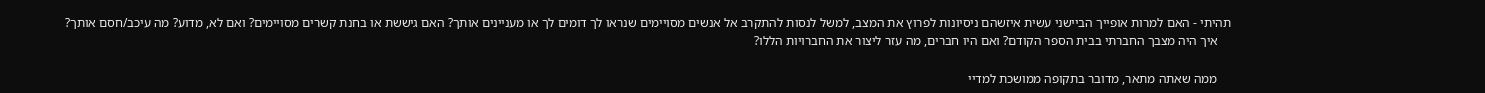תהיתי - האם למרות אופייך הביישני עשית איזשהם ניסיונות לפרוץ את המצב, למשל לנסות להתקרב אל אנשים מסויימים שנראו לך דומים לך או מעניינים אותך? האם גיששת או בחנת קשרים מסויימים? ואם לא, מדוע? מה עיכב/חסם אותך?
    איך היה מצבך החברתי בבית הספר הקודם? ואם היו חברים, מה עזר ליצור את החברויות הללו?

    ממה שאתה מתאר, מדובר בתקופה ממושכת למדיי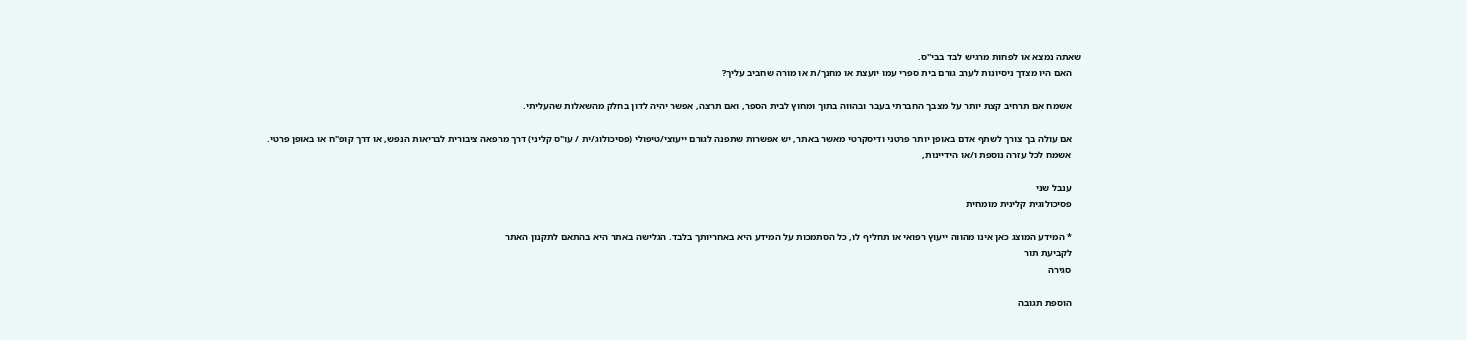שאתה נמצא או לפחות מרגיש לבד בבי"ס.
    האם היו מצדך ניסיונות לערב גורם בית ספרי עמו יועצת או מחנך/ת או מורה שחביב עליך?

    אשמח אם תרחיב קצת יותר על מצבך החברתי בעבר ובהווה בתוך ומחוץ לבית הספר, ואם תרצה, אפשר יהיה לדון בחלק מהשאלות שהעליתי.

    אם עולה בך צורך לשתף אדם באופן יותר פרטני ודיסקרטי מאשר באתר, יש אפשרות שתפנה לגורם ייעוצי/טיפולי (פסיכולוג/ית / עו"ס קליני) דרך מרפאה ציבורית לבריאות הנפש, או דרך קופ"ח או באופן פרטי.
    אשמח לכל עזרה נוספת ו/או הידיינות,

    ענבל שני
    פסיכולוגית קלינית מומחית

    * המידע המוצג כאן אינו מהווה ייעוץ רפואי או תחליף לו, כל הסתמכות על המידע היא באחריותך בלבד. הגלישה באתר היא בהתאם לתקנון האתר
    לקביעת תור
    סגירה

    הוספת תגובה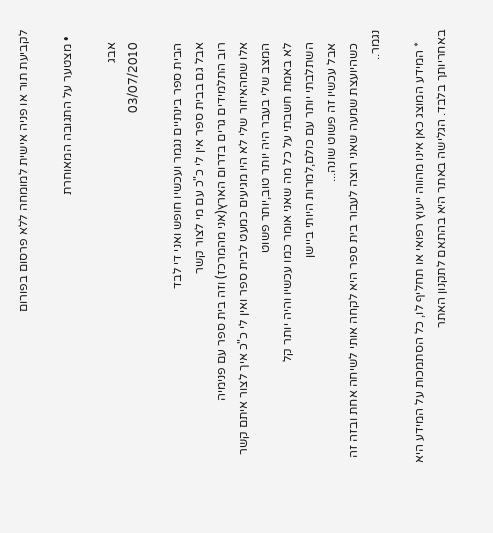לקביעת תור או פניה אישית למומחה ללא פרסום בפורום

  • מצטער על התגובה המאוחרת

    אבג
    03/07/2010

    הבית ספר בינתיים נגמר ועכשיו חופש ואני די לבד
    אבל גם בבית ספר אין לי כ"כ עם מי לצור קשר
    רוב התלמידים גרים בדרום הארץ(אני מהמרכז) וזה בית ספר עם פנימיה
    אלו שמהאיזור שלי לא היו מגיעים כמעט לבית ספר ואין לי כ"כ איך לצור איתם קשר
    המצב שלי בעבר היה יותר טוב,יותר פשוט
    לא באמת חשבתי על כל מה שאני אומר כמו עכשיו והיה יותר קל
    השתלבתי יותר עם כולם,למרות היותי ביישן
    אבל עכשיו זה פשוט שונה...
    כשהיועצת שמעה שאני רוצה לעבור בית ספר היא לקחה אותי לשיחה אחת ובזה זה נגמר..

    * המידע המוצג כאן אינו מהווה ייעוץ רפואי או תחליף לו, כל הסתמכות על המידע היא באחריותך בלבד. הגלישה באתר היא בהתאם לתקנון האתר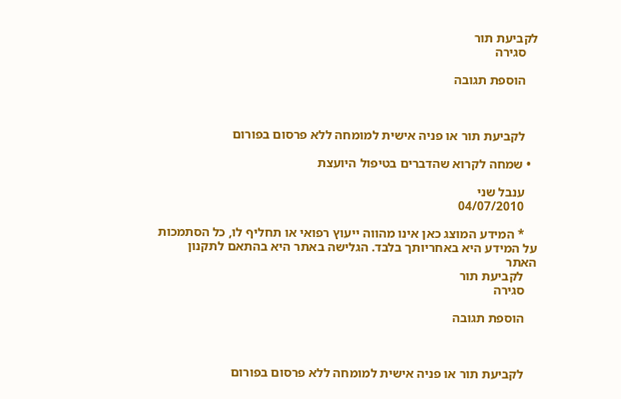לקביעת תור
    סגירה

    הוספת תגובה



    לקביעת תור או פניה אישית למומחה ללא פרסום בפורום

  • שמחה לקרוא שהדברים בטיפול היועצת

    ענבל שני
    04/07/2010

    * המידע המוצג כאן אינו מהווה ייעוץ רפואי או תחליף לו, כל הסתמכות על המידע היא באחריותך בלבד. הגלישה באתר היא בהתאם לתקנון האתר
    לקביעת תור
    סגירה

    הוספת תגובה



    לקביעת תור או פניה אישית למומחה ללא פרסום בפורום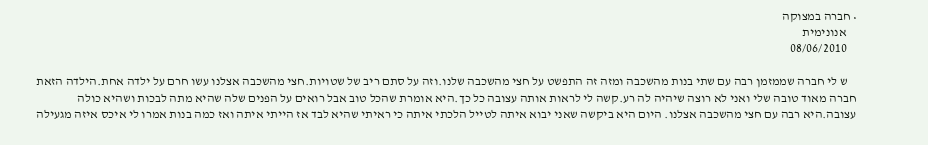• חברה במצוקה
    אנונימית
    08/06/2010

    ש לי חברה שממזמן רבה עם שתי בנות מהשכבה ומזה זה התפשט על חצי מהשכבה שלנו.וזה על סתם ריב של שטויות.חצי מהשכבה אצלנו עשו חרם על ילדה אחת.הילדה הזאת חברה מאוד טובה שלי ואני לא רוצה שיהיה לה רע.קשה לי לראות אותה עצובה כל כך.היא אומרת שהכל טוב אבל רואים על הפנים שלה שהיא מתה לבכות ושהיא כולה עצובה.היא רבה עם חצי מהשכבה אצלנו. היום היא ביקשה שאני יבוא איתה לטייל הלכתי איתה כי ראיתי שהיא לבד אז הייתי איתה ואז כמה בנות אמרו לי איכס איזה מגעילה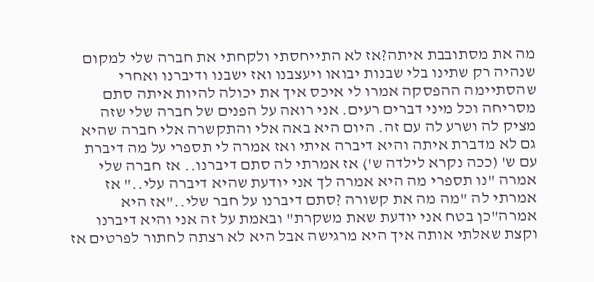מה את מסתובבת איתה?אז לא התייחסתי ולקחתי את חברה שלי למקום שנהיה רק שתינו בלי שבנות יבואו ויעצבנו ואז ישבנו ודיברנו ואחרי שהסתיימה ההפסקה אמרו לי איכס איך את יכולה להיות איתה סתם מסריחה וכל מיני דברים רעים. אני רואה על הפנים של חברה שלי שזה מציק לה ושרע לה עם זה. היום היא באה אלי והתקשרה אלי חברה שהיא גם לא מדברת איתה והיא דיברה איתי ואז אמרה לי תספרי על מה דיברת עם ש' (ככה נקרא לילדה ש') אז אמרתי לה סתם דיברנו.. אז חברה שלי אמרה "נו תספרי מה היא אמרה לך אני יודעת שהיא דיברה עלי.." אז אמרתי לה "מה מה את קשורה ?סתם דיברנו על חבר שלי.."אז היא אמרה"כן בטח אני יודעת שאת משקרת" ובאמת על זה אני והיא דיברנו וקצת שאלתי אותה איך היא מרגישה אבל היא לא רצתה לחתור לפרטים אז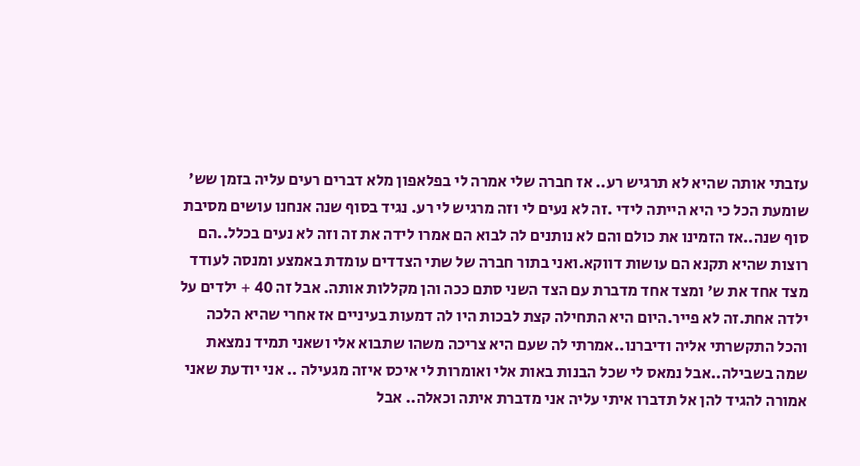עזבתי אותה שהיא לא תרגיש רע.. אז חברה שלי אמרה לי בפלאפון מלא דברים רעים עליה בזמן שש' שומעת הכל כי היא הייתה לידי .זה לא נעים לי וזה מרגיש לי רע. נגיד בסוף שנה אנחנו עושים מסיבת סוף שנה..אז הזמינו את כולם והם לא נותנים לה לבוא הם אמרו לידה את זה וזה לא נעים בכלל..הם רוצות שהיא תקנא הם עושות דווקא.ואני בתור חברה של שתי הצדדים עומדת באמצע ומנסה לעודד מצד אחד את ש' ומצד אחד מדברת עם הצד השני סתם ככה והן מקללות אותה. אבל זה 40 + ילדים על ילדה אחת.זה לא פייר.היום היא התחילה קצת לבכות היו לה דמעות בעיניים אז אחרי שהיא הלכה והכל התקשרתי אליה ודיברנו..אמרתי לה שעם היא צריכה משהו שתבוא אלי ושאני תמיד נמצאת שמה בשבילה..אבל נמאס לי שכל הבנות באות אלי ואומרות לי איכס איזה מגעילה .. אני יודעת שאני אמורה להגיד להן אל תדברו איתי עליה אני מדברת איתה וכאלה.. אבל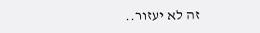זה לא יעזור..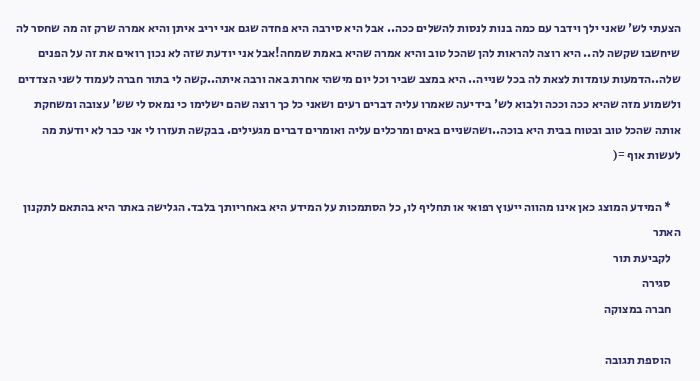הצעתי לש' שאני ילך וידבר עם כמה בנות לנסות להשלים ככה.. אבל היא סירבה היא פחדה שגם אני יריב איתן והיא אמרה שרק זה מה שחסר לה שיחשבו שקשה לה.. היא רוצה להראות להן שהכל טוב והיא אמרה שהיא באמת שמחה!אבל אני יודעת שזה לא נכון רואים את זה על הפנים שלה..הדמעות עומדות לצאת לה בכל שנייה.. היא במצב שביר וכל יום מישהי אחרת באה ורבה איתה..קשה לי בתור חברה לעמוד לשני הצדדים ולשמוע מזה שהיא ככה וככה ולבוא לש' בידיעה שאמרו עליה דברים רעים ושאני כל כך רוצה שהם ישלימו כי נמאס לי שש' עצובה ומשחקת אותה שהכל טוב ובטוח בבית היא בוכה..ושהשניים באים ומרכלים עליה ואומרים דברים מגעילים. בבקשה תעזרו לי אני כבר לא יודעת מה לעשות אוף =(

    * המידע המוצג כאן אינו מהווה ייעוץ רפואי או תחליף לו, כל הסתמכות על המידע היא באחריותך בלבד. הגלישה באתר היא בהתאם לתקנון האתר
    לקביעת תור
    סגירה
    חברה במצוקה

    הוספת תגובה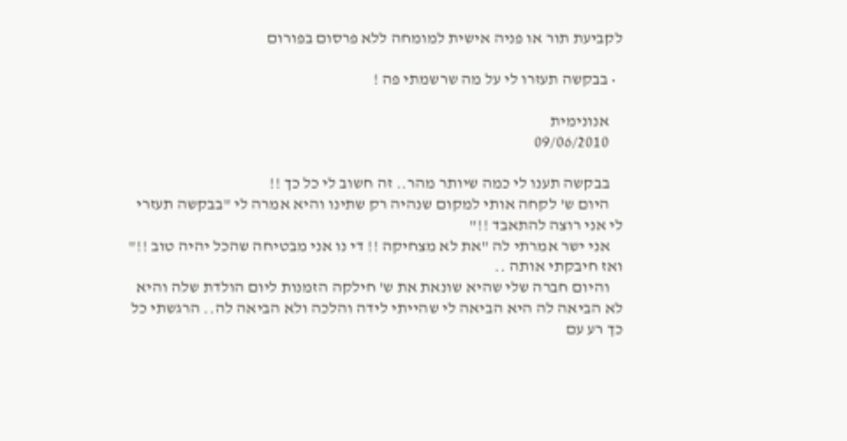לקביעת תור או פניה אישית למומחה ללא פרסום בפורום

  • בבקשה תעזרו לי על מה שרשמתי פה !

    אנונימית
    09/06/2010

    בבקשה תענו לי כמה שיותר מהר.. זה חשוב לי כל כך !!
    היום ש' לקחה אותי למקום שנהיה רק שתינו והיא אמרה לי "בבקשה תעזרי לי אני רוצה להתאבד !!"
    אני ישר אמרתי לה "את לא מצחיקה !! די נו אני מבטיחה שהכל יהיה טוב !!" ואז חיבקתי אותה ..
    והיום חברה שלי שהיא שונאת את ש' חילקה הזמנות ליום הולדת שלה והיא לא הביאה לה היא הביאה לי שהייתי לידה והלכה ולא הביאה לה.. הרגשתי כל כך רע עם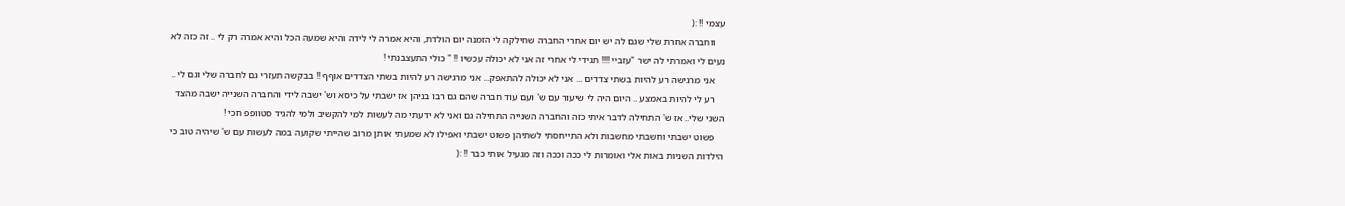עצמי !! :(
    ווחברה אחרת שלי שגם לה יש יום אחרי החברה שחילקה לי הזמנה יום הולדת, והיא אמרה לי לידה והיא שמעה הכל והיא אמרה רק לי .. זה כזה לא נעים לי ואמרתי לה ישר "עזביי !!!! תגידי לי אחרי זה אני לא יכולה עכשיו !! " כולי התעצבנתי !
    אני מרגישה רע להיות בשתי צדדים ... אני לא יכולה להתאפק... אני מרגישה רע להיות בשתי הצדדים אוףף !! בבקשה תעזרי גם לחברה שלי וגם לי ..
    רע לי להיות באמצע .. היום היה לי שיעור עם ש' ועם עוד חברה שהם גם רבו בניהן אז ישבתי על כיסא וש' ישבה לידי והחברה השנייה ישבה מהצד השני שלי.. אז ש' התחילה לדבר איתי כזה והחברה השנייה התחילה גם ואני לא ידעתי מה לעשות למי להקשיב ולמי להגיד סטוופפ חכי !
    פשוט ישבתי וחשבתי מחשבות ולא התייחסתי לשתיהן פשוט ישבתי ואפילו לא שמעתי אותן מרוב שהייתי שקועה במה לעשות עם ש' שיהיה טוב כי הילדות השניות באות אלי ואומרות לי ככה וככה וזה מגעיל אותי כבר !! :(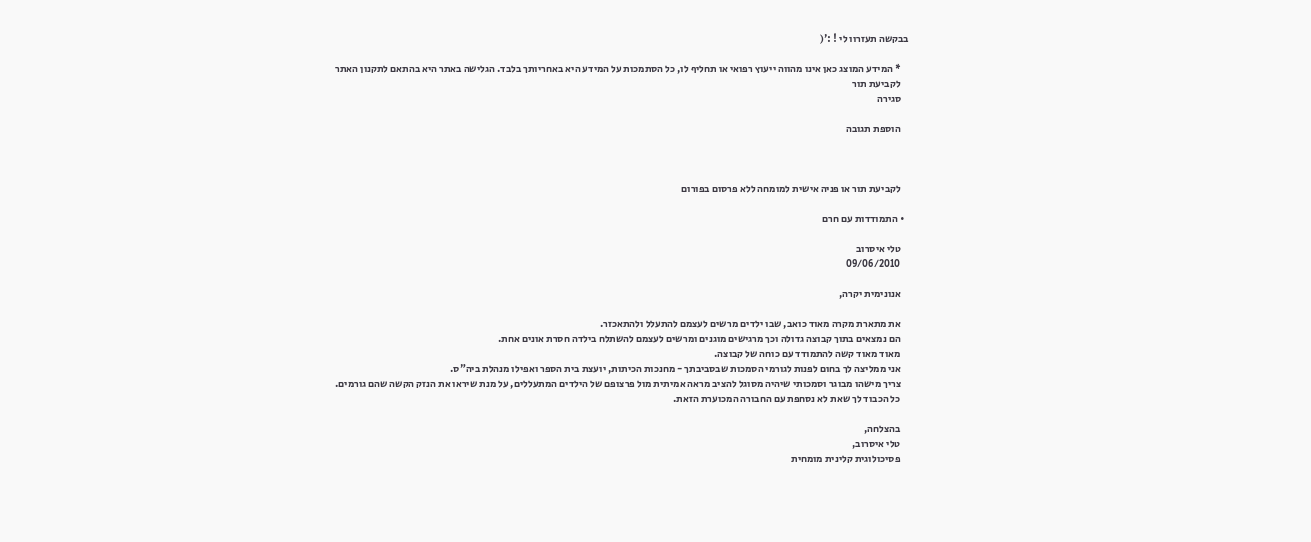בבקשה תעזרוו לי ! :'(

    * המידע המוצג כאן אינו מהווה ייעוץ רפואי או תחליף לו, כל הסתמכות על המידע היא באחריותך בלבד. הגלישה באתר היא בהתאם לתקנון האתר
    לקביעת תור
    סגירה

    הוספת תגובה



    לקביעת תור או פניה אישית למומחה ללא פרסום בפורום

  • התמודדות עם חרם

    טלי איסרוב
    09/06/2010

    אנונימית יקרה,

    את מתארת מקרה מאוד כואב, שבו ילדים מרשים לעצמם להתעלל ולהתאכזר.
    הם נמצאים בתוך קבוצה גדולה וכך מרגישים מוגנים ומרשים לעצמם להשתלח בילדה חסרת אונים אחת.
    מאוד מאוד קשה להתמודד עם כוחה של קבוצה.
    אני ממליצה לך בחום לפנות לגורמי הסמכות שבסביבתך - מחנכות הכיתות, יועצת בית הספר ואפילו מנהלת ביה"ס.
    צריך מישהו מבוגר וסמכותי שיהיה מסוגל להציב מראה אמיתית מול פרצופם של הילדים המתעללים, על מנת שיראו את הנזק הקשה שהם גורמים.
    כל הכבוד לך שאת לא נסחפת עם החבורה המכוערת הזאת.

    בהצלחה,
    טלי איסרוב,
    פסיכולוגית קלינית מומחית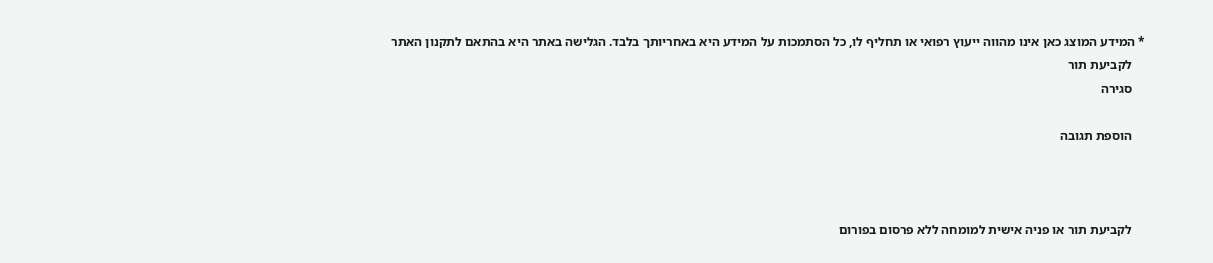* המידע המוצג כאן אינו מהווה ייעוץ רפואי או תחליף לו, כל הסתמכות על המידע היא באחריותך בלבד. הגלישה באתר היא בהתאם לתקנון האתר
    לקביעת תור
    סגירה

    הוספת תגובה



    לקביעת תור או פניה אישית למומחה ללא פרסום בפורום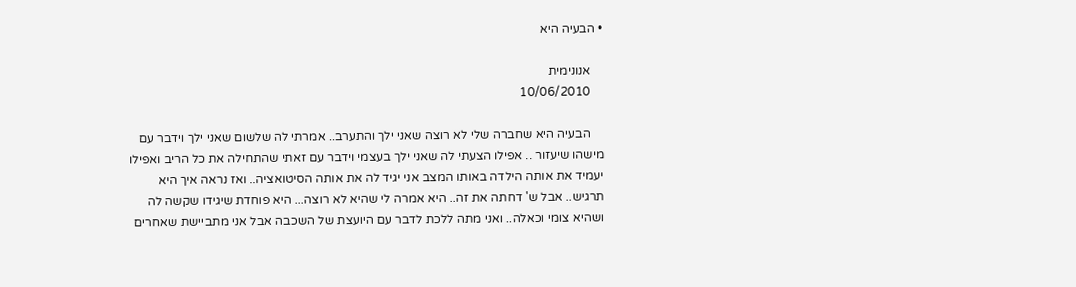• הבעיה היא

    אנונימית
    10/06/2010

    הבעיה היא שחברה שלי לא רוצה שאני ילך והתערב.. אמרתי לה שלשום שאני ילך וידבר עם מישהו שיעזור .. אפילו הצעתי לה שאני ילך בעצמי וידבר עם זאתי שהתחילה את כל הריב ואפילו יעמיד את אותה הילדה באותו המצב אני יגיד לה את אותה הסיטואציה.. ואז נראה איך היא תרגיש.. אבל ש' דחתה את זה.. היא אמרה לי שהיא לא רוצה... היא פוחדת שיגידו שקשה לה ושהיא צומי וכאלה.. ואני מתה ללכת לדבר עם היועצת של השכבה אבל אני מתביישת שאחרים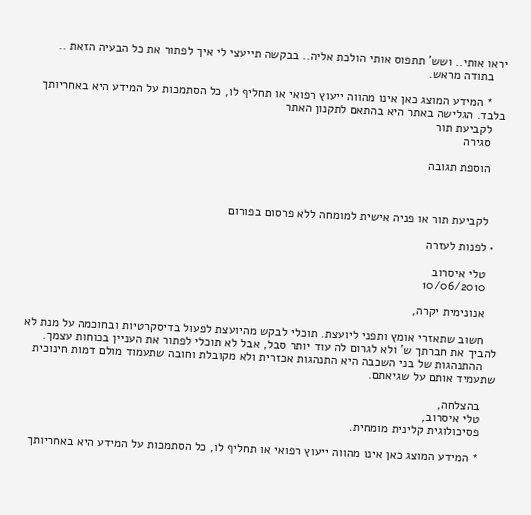יראו אותי.. ושש' תתפוס אותי הולכת אליה.. בבקשה תייעצי לי איך לפתור את כל הבעיה הזאת ..
    בתודה מראש.

    * המידע המוצג כאן אינו מהווה ייעוץ רפואי או תחליף לו, כל הסתמכות על המידע היא באחריותך בלבד. הגלישה באתר היא בהתאם לתקנון האתר
    לקביעת תור
    סגירה

    הוספת תגובה



    לקביעת תור או פניה אישית למומחה ללא פרסום בפורום

  • לפנות לעזרה

    טלי איסרוב
    10/06/2010

    אנונימית יקרה,

    חשוב שתאזרי אומץ ותפני ליועצת. תוכלי לבקש מהיועצת לפעול בדיסקרטיות ובחוכמה על מנת לא להביך את חברתך ש' ולא לגרום לה עוד יותר סבל, אבל לא תוכלי לפתור את העניין בכוחות עצמך.
    ההתנהגות של בני השכבה היא התנהגות אכזרית ולא מקובלת וחובה שתעמוד מולם דמות חינוכית שתעמיד אותם על שגיאתם.

    בהצלחה,
    טלי איסרוב,
    פסיכולוגית קלינית מומחית.

    * המידע המוצג כאן אינו מהווה ייעוץ רפואי או תחליף לו, כל הסתמכות על המידע היא באחריותך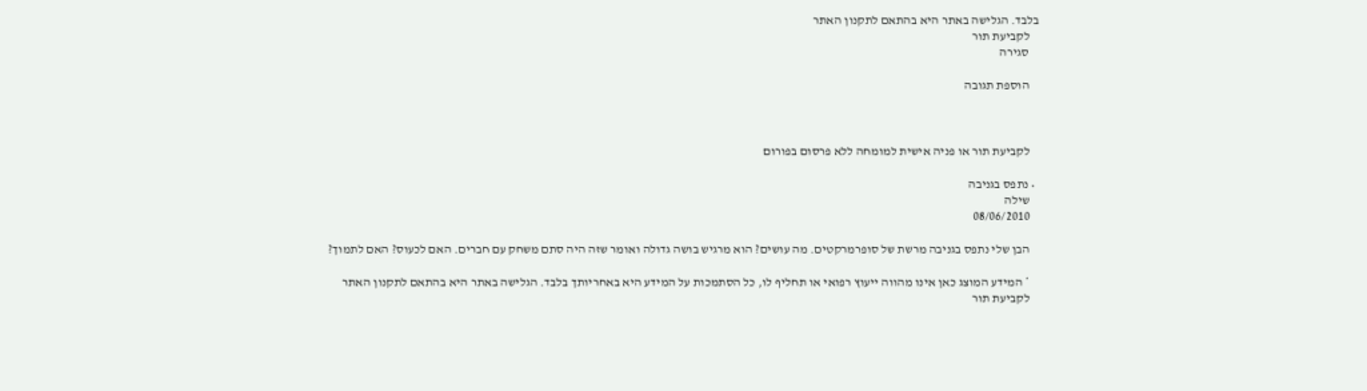בלבד. הגלישה באתר היא בהתאם לתקנון האתר
    לקביעת תור
    סגירה

    הוספת תגובה



    לקביעת תור או פניה אישית למומחה ללא פרסום בפורום

  • נתפס בגניבה
    שילה
    08/06/2010

    הבן שלי נתפס בגניבה מרשת של סופרמרקטים. מה עושים? הוא מרגיש בושה גדולה ואומר שזה היה סתם משחק עם חברים. האם לכעוס? האם לתמוך?

    * המידע המוצג כאן אינו מהווה ייעוץ רפואי או תחליף לו, כל הסתמכות על המידע היא באחריותך בלבד. הגלישה באתר היא בהתאם לתקנון האתר
    לקביעת תור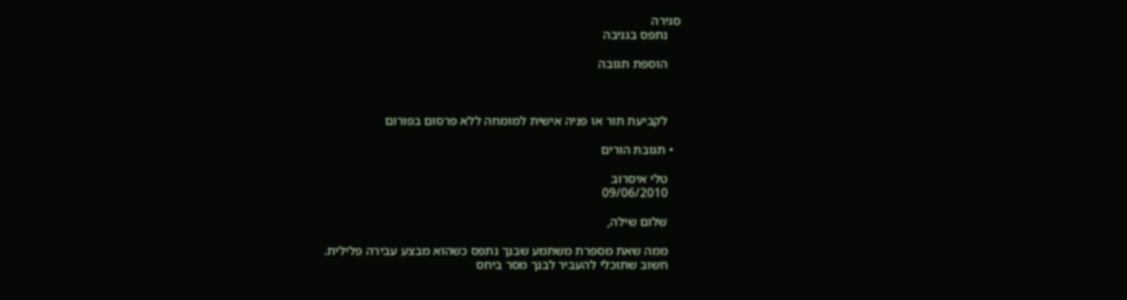סגירה
    נתפס בגניבה

    הוספת תגובה



    לקביעת תור או פניה אישית למומחה ללא פרסום בפורום

  • תגובת הורים

    טלי איסרוב
    09/06/2010

    שלום שילה,

    ממה שאת מספרת משתמע שבנך נתפס כשהוא מבצע עבירה פלילית.
    חשוב שתוכלי להעביר לבנך מסר ביחס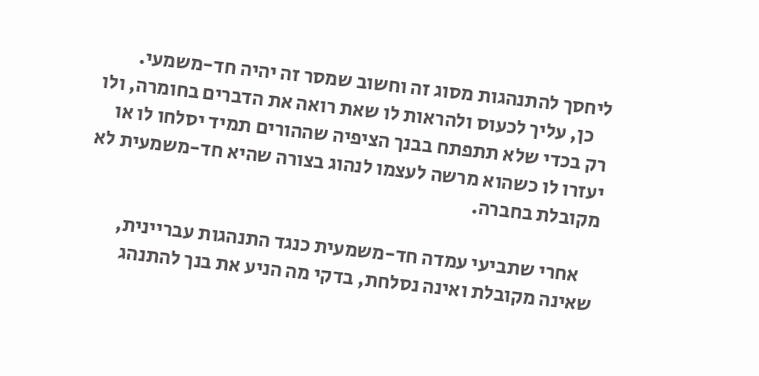ליחסך להתנהגות מסוג זה וחשוב שמסר זה יהיה חד-משמעי.
    כן, עליך לכעוס ולהראות לו שאת רואה את הדברים בחומרה, ולו רק בכדי שלא תתפתח בבנך הציפיה שההורים תמיד יסלחו לו או יעזרו לו כשהוא מרשה לעצמו לנהוג בצורה שהיא חד-משמעית לא מקובלת בחברה.

    אחרי שתביעי עמדה חד-משמעית כנגד התנהגות עבריינית, שאינה מקובלת ואינה נסלחת, בדקי מה הניע את בנך להתנהג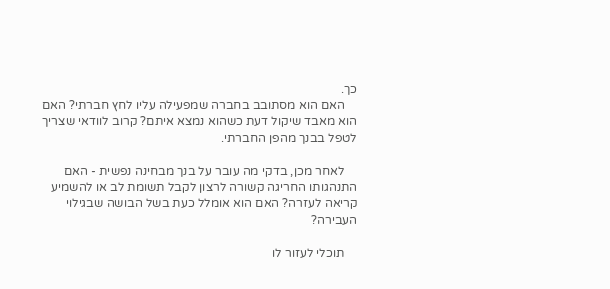כך.
    האם הוא מסתובב בחברה שמפעילה עליו לחץ חברתי? האם הוא מאבד שיקול דעת כשהוא נמצא איתם? קרוב לוודאי שצריך לטפל בבנך מהפן החברתי.

    לאחר מכן, בדקי מה עובר על בנך מבחינה נפשית - האם התנהגותו החריגה קשורה לרצון לקבל תשומת לב או להשמיע קריאה לעזרה? האם הוא אומלל כעת בשל הבושה שבגילוי העבירה?

    תוכלי לעזור לו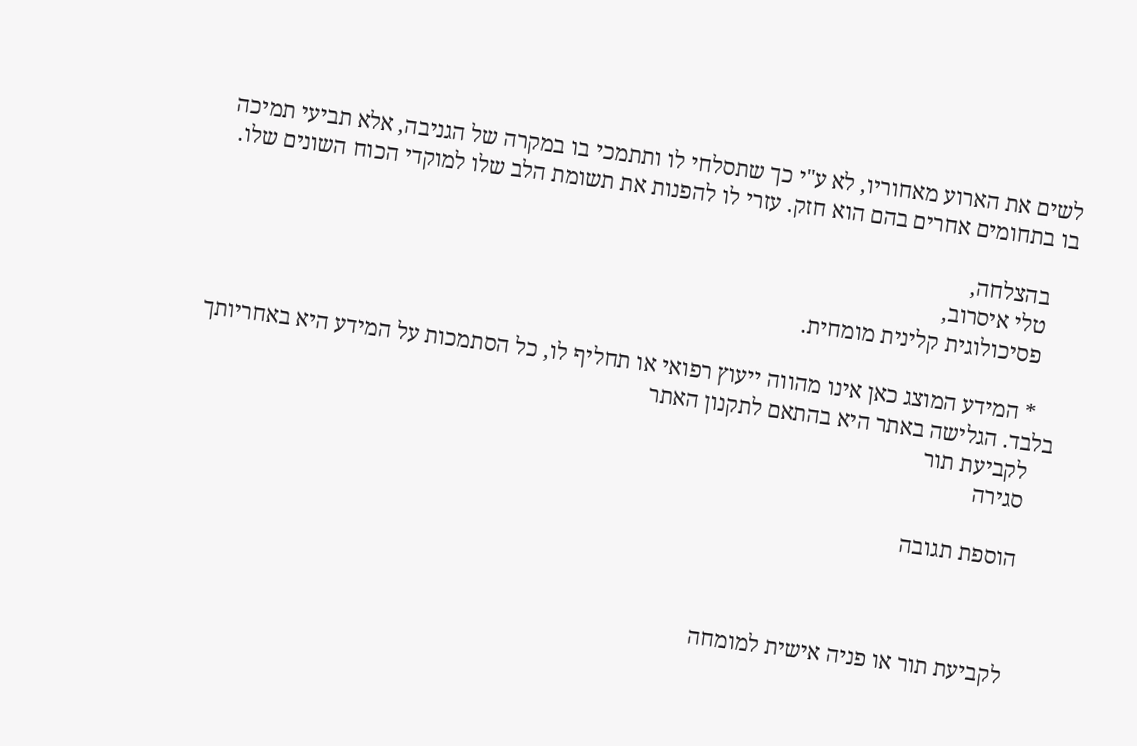לשים את הארוע מאחוריו, לא ע"י כך שתסלחי לו ותתמכי בו במקרה של הגניבה, אלא תביעי תמיכה בו בתחומים אחרים בהם הוא חזק. עזרי לו להפנות את תשומת הלב שלו למוקדי הכוח השונים שלו.

    בהצלחה,
    טלי איסרוב,
    פסיכולוגית קלינית מומחית.

    * המידע המוצג כאן אינו מהווה ייעוץ רפואי או תחליף לו, כל הסתמכות על המידע היא באחריותך בלבד. הגלישה באתר היא בהתאם לתקנון האתר
    לקביעת תור
    סגירה

    הוספת תגובה



    לקביעת תור או פניה אישית למומחה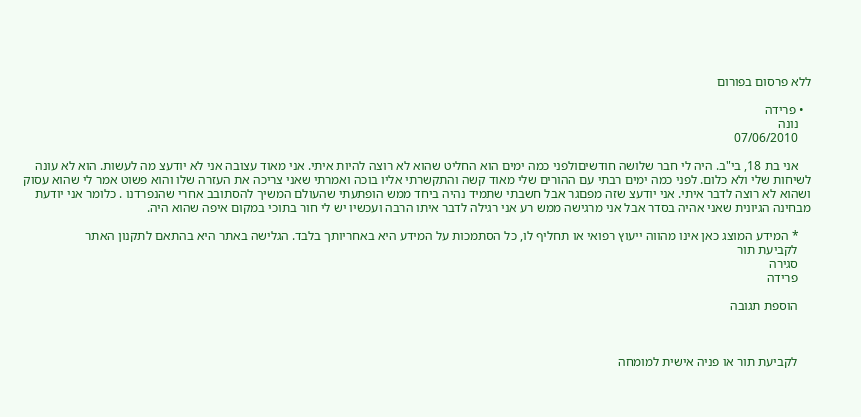ללא פרסום בפורום

  • פרידה
    נונה
    07/06/2010

    אני בת 18, בי"ב. היה לי חבר שלושה חודשיםולפני כמה ימים הוא החליט שהוא לא רוצה להיות איתי. אני מאוד עצובה אני לא יודעצ מה לעשות. הוא לא עונה לשיחות שלי ולא כלום. לפני כמה ימים רבתי עם ההורים שלי מאוד קשה והתקשרתי אליו בוכה ואמרתי שאני צריכה את העזרה שלו והוא פשוט אמר לי שהוא עסוק ושהוא לא רוצה לדבר איתי. אני יודעצ שזה מפםגר אבל חשבתי שתמיד נהיה ביחד ממש הופתעתי שהעולם המשיך להסתובב אחרי שהנפרדנו . כלומר אני יודעת מבחינה הגיונית שאני אהיה בסדר אבל אני מרגישה ממש רע אני רגילה לדבר איתו הרבה ועכשיו יש לי חור בתוכי במקום איפה שהוא היה.

    * המידע המוצג כאן אינו מהווה ייעוץ רפואי או תחליף לו, כל הסתמכות על המידע היא באחריותך בלבד. הגלישה באתר היא בהתאם לתקנון האתר
    לקביעת תור
    סגירה
    פרידה

    הוספת תגובה



    לקביעת תור או פניה אישית למומחה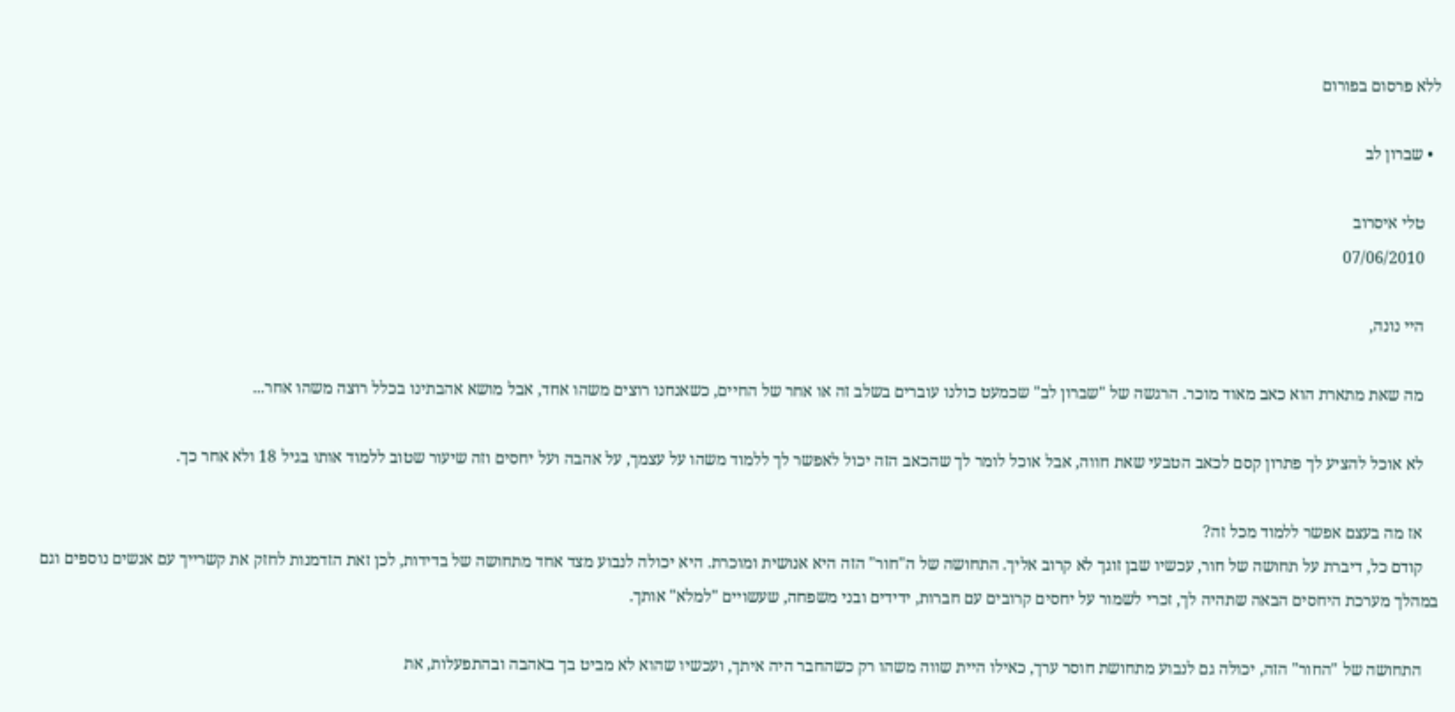ללא פרסום בפורום

  • שברון לב

    טלי איסרוב
    07/06/2010

    היי נונה,

    מה שאת מתארת הוא כאב מאוד מוכר. הרגשה של "שברון לב" שכמעט כולנו עוברים בשלב זה או אחר של החיים, כשאנחנו רוצים משהו אחד, אבל מושא אהבתינו בכלל רוצה משהו אחר...

    לא אוכל להציע לך פתרון קסם לכאב הטבעי שאת חווה, אבל אוכל לומר לך שהכאב הזה יכול לאפשר לך ללמוד משהו על עצמך, על אהבה ועל יחסים וזה שיעור שטוב ללמוד אותו בגיל 18 ולא אחר כך.

    אז מה בעצם אפשר ללמוד מכל זה?
    קודם כל, דיברת על תחושה של חור, עכשיו שבן זוגך לא קרוב אליך. התחושה של ה"חור" הזה היא אנושית ומוכרת. היא יכולה לנבוע מצד אחד מתחושה של בדידות, לכן זאת הזדמנות לחזק את קשרייך עם אנשים נוספים וגם במהלך מערכת היחסים הבאה שתהיה לך, זכרי לשמור על יחסים קרובים עם חברות, ידידים ובני משפחה, שעשויים "למלא" אותך.

    התחושה של "החור" הזה, יכולה גם לנבוע מתחושת חוסר ערך, כאילו היית שווה משהו רק כשהחבר היה איתך, ועכשיו שהוא לא מביט בך באהבה ובהתפעלות, את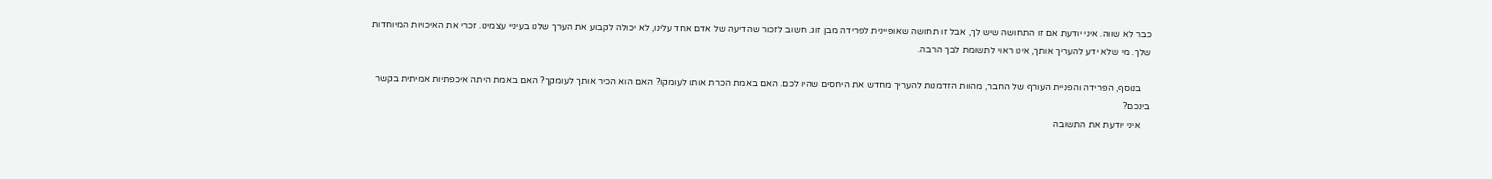כבר לא שווה. איני יודעת אם זו התחושה שיש לך, אבל זו תחושה שאופיינית לפרידה מבן זוג. חשוב לזכור שהדיעה של אדם אחד עלינו, לא יכולה לקבוע את הערך שלנו בעיניי עצמינו. זכרי את האיכויות המיוחדות שלך. מי שלא ידע להעריך אותך, אינו ראוי לתשומת לבך הרבה.

    בנוסף, הפרידה והפניית העורף של החבר, מהוות הזדמנות להעריך מחדש את היחסים שהיו לכם. האם באמת הכרת אותו לעומקו? האם הוא הכיר אותך לעומקך? האם באמת היתה איכפתיות אמיתית בקשר בינכם?
    איני יודעת את התשובה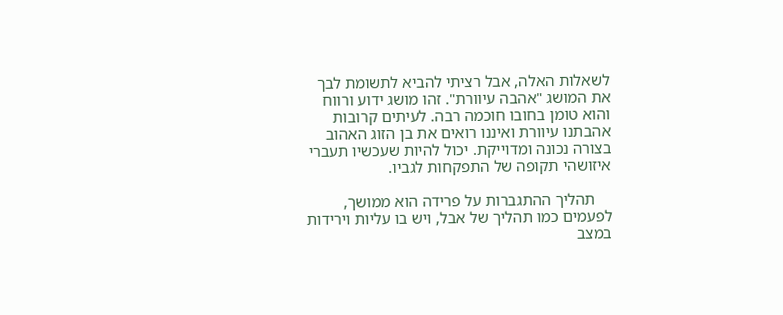לשאלות האלה, אבל רציתי להביא לתשומת לבך את המושג "אהבה עיוורת". זהו מושג ידוע ורווח והוא טומן בחובו חוכמה רבה. לעיתים קרובות אהבתנו עיוורת ואיננו רואים את בן הזוג האהוב בצורה נכונה ומדוייקת. יכול להיות שעכשיו תעברי איזושהי תקופה של התפקחות לגביו.

    תהליך ההתגברות על פרידה הוא ממושך, לפעמים כמו תהליך של אבל, ויש בו עליות וירידות במצב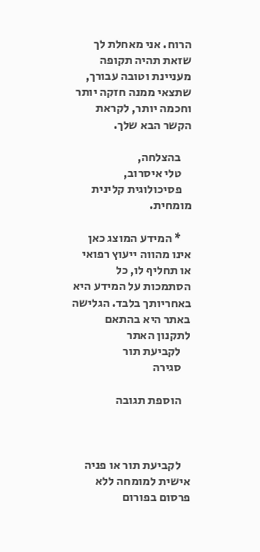הרוח. אני מאחלת לך שזאת תהיה תקופה מעניינת וטובה עבורך, שתצאי ממנה חזקה יותר וחכמה יותר, לקראת הקשר הבא שלך.

    בהצלחה,
    טלי איסרוב,
    פסיכולוגית קלינית מומחית.

    * המידע המוצג כאן אינו מהווה ייעוץ רפואי או תחליף לו, כל הסתמכות על המידע היא באחריותך בלבד. הגלישה באתר היא בהתאם לתקנון האתר
    לקביעת תור
    סגירה

    הוספת תגובה



    לקביעת תור או פניה אישית למומחה ללא פרסום בפורום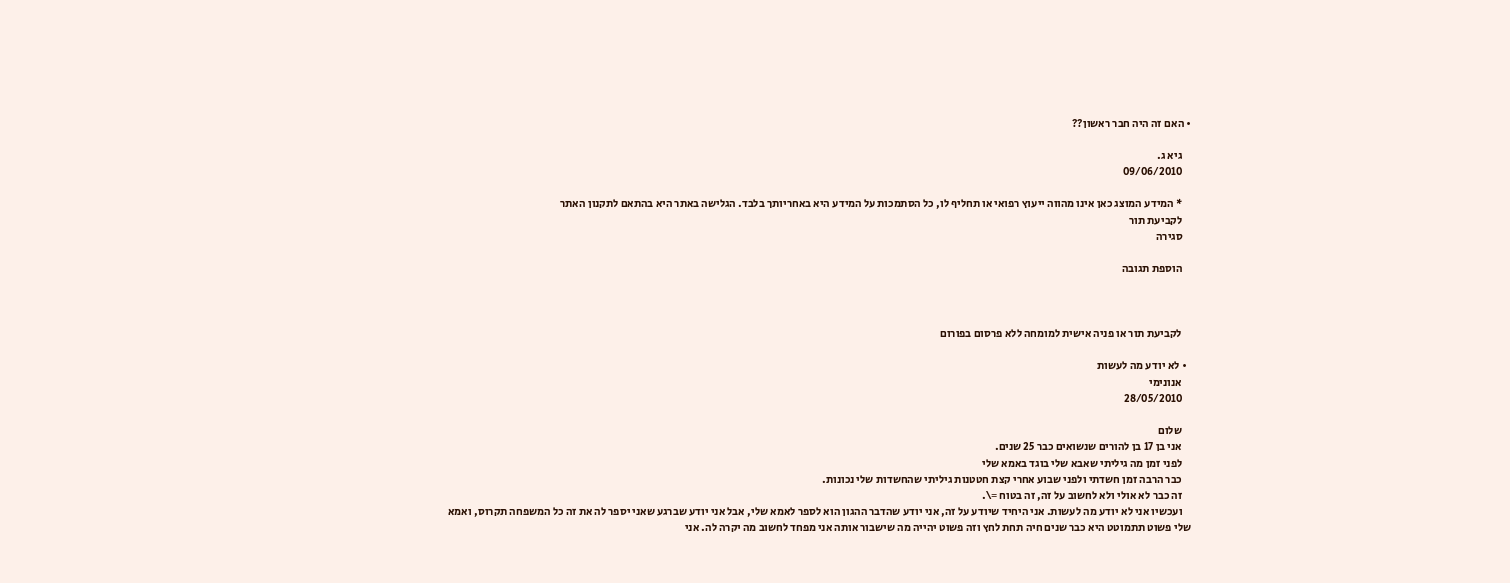• האם זה היה חבר ראשון??

    גיא ג.
    09/06/2010

    * המידע המוצג כאן אינו מהווה ייעוץ רפואי או תחליף לו, כל הסתמכות על המידע היא באחריותך בלבד. הגלישה באתר היא בהתאם לתקנון האתר
    לקביעת תור
    סגירה

    הוספת תגובה



    לקביעת תור או פניה אישית למומחה ללא פרסום בפורום

  • לא יודע מה לעשות
    אנונימי
    28/05/2010

    שלום
    אני בן 17 בן להורים שנשואים כבר 25 שנים.
    לפני זמן מה גיליתי שאבא שלי בוגד באמא שלי
    כבר הרבה זמן חשדתי ולפני שבוע אחרי קצת חטטנות גיליתי שהחשדות שלי נכונות.
    זה כבר לא אולי ולא לחשוב על זה, זה בטוח =\.
    ועכשיו אני לא יודע מה לעשות. אני היחיד שיודע על זה, אני יודע שהדבר ההגון הוא לספר לאמא שלי, אבל אני יודע שברגע שאני יספר לה את זה כל המשפחה תקרוס, ואמא שלי פשוט תתמוטט היא כבר שנים חיה תחת לחץ וזה פשוט יהייה מה שישבור אותה אני מפחד לחשוב מה יקרה לה. אני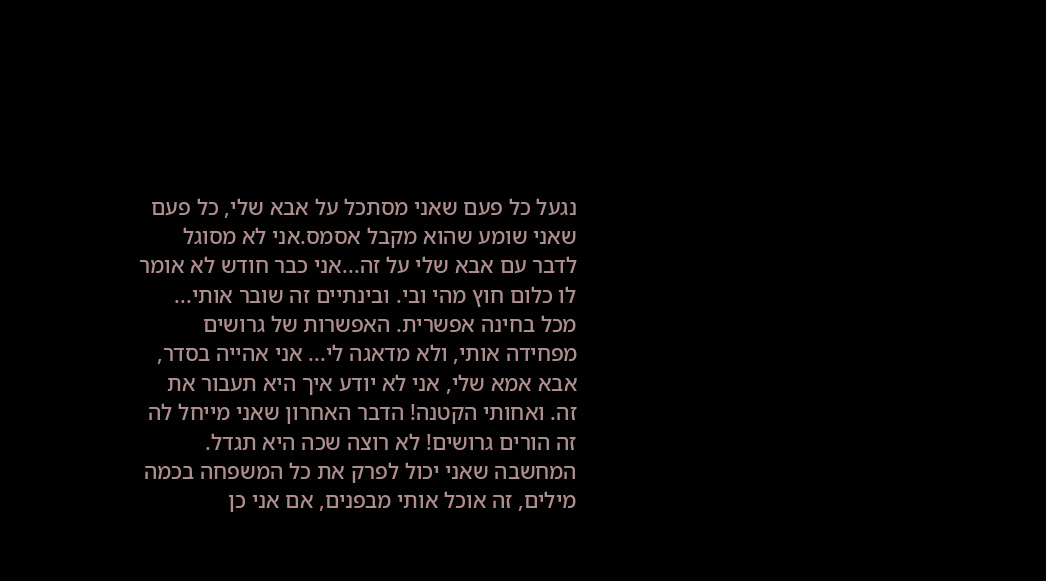נגעל כל פעם שאני מסתכל על אבא שלי, כל פעם שאני שומע שהוא מקבל אסמס.אני לא מסוגל לדבר עם אבא שלי על זה...אני כבר חודש לא אומר לו כלום חוץ מהי ובי. ובינתיים זה שובר אותי... מכל בחינה אפשרית. האפשרות של גרושים מפחידה אותי, ולא מדאגה לי... אני אהייה בסדר, אבא אמא שלי, אני לא יודע איך היא תעבור את זה. ואחותי הקטנה! הדבר האחרון שאני מייחל לה זה הורים גרושים! לא רוצה שכה היא תגדל. המחשבה שאני יכול לפרק את כל המשפחה בכמה מילים, זה אוכל אותי מבפנים, אם אני כן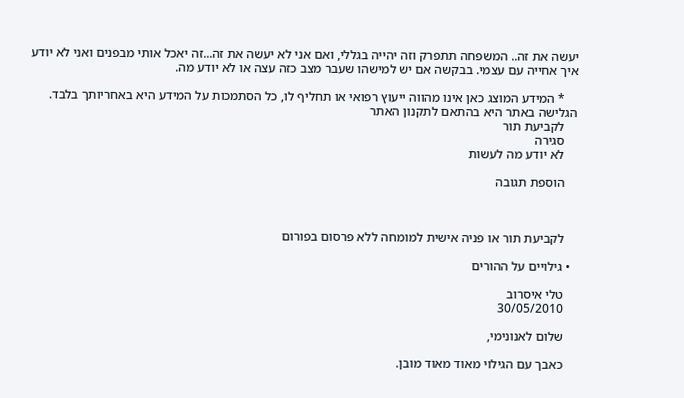יעשה את זה.. המשפחה תתפרק וזה יהייה בגללי, ואם אני לא יעשה את זה...זה יאכל אותי מבפנים ואני לא יודע איך אחייה עם עצמי. בבקשה אם יש למישהו שעבר מצב כזה עצה או לא יודע מה.

    * המידע המוצג כאן אינו מהווה ייעוץ רפואי או תחליף לו, כל הסתמכות על המידע היא באחריותך בלבד. הגלישה באתר היא בהתאם לתקנון האתר
    לקביעת תור
    סגירה
    לא יודע מה לעשות

    הוספת תגובה



    לקביעת תור או פניה אישית למומחה ללא פרסום בפורום

  • גילויים על ההורים

    טלי איסרוב
    30/05/2010

    שלום לאנונימי,

    כאבך עם הגילוי מאוד מאוד מובן.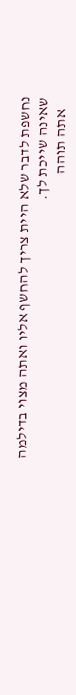נחשפת לדבר שלא היית צריך להחשף אליו ואתה מצוי בדילמה שאינה שייכת לך.
    אתה תוהה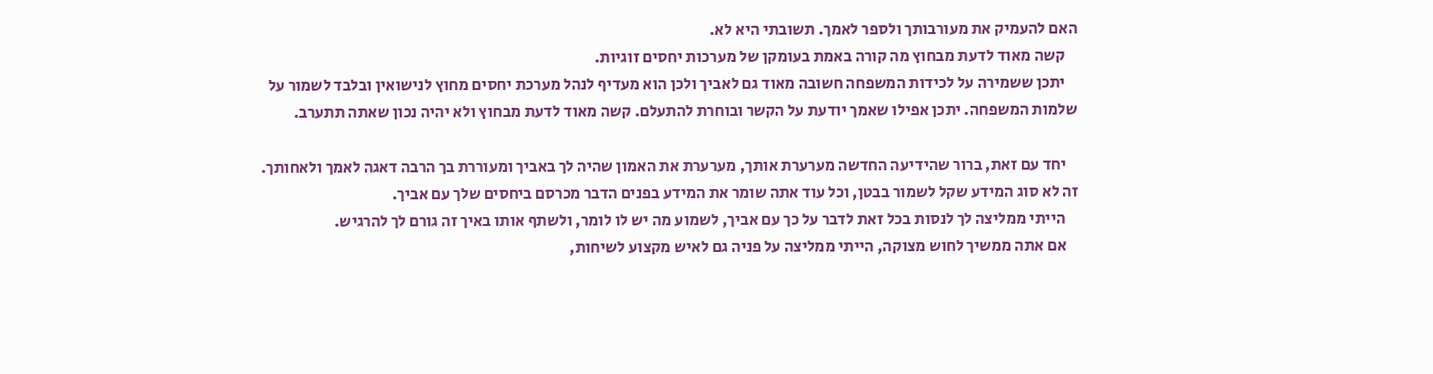האם להעמיק את מעורבותך ולספר לאמך. תשובתי היא לא.
    קשה מאוד לדעת מבחוץ מה קורה באמת בעומקן של מערכות יחסים זוגיות.
    יתכן ששמירה על לכידות המשפחה חשובה מאוד גם לאביך ולכן הוא מעדיף לנהל מערכת יחסים מחוץ לנישואין ובלבד לשמור על שלמות המשפחה. יתכן אפילו שאמך יודעת על הקשר ובוחרת להתעלם. קשה מאוד לדעת מבחוץ ולא יהיה נכון שאתה תתערב.

    יחד עם זאת, ברור שהידיעה החדשה מערערת אותך, מערערת את האמון שהיה לך באביך ומעוררת בך הרבה דאגה לאמך ולאחותך. זה לא סוג המידע שקל לשמור בבטן, וכל עוד אתה שומר את המידע בפנים הדבר מכרסם ביחסים שלך עם אביך.
    הייתי ממליצה לך לנסות בכל זאת לדבר על כך עם אביך, לשמוע מה יש לו לומר, ולשתף אותו באיך זה גורם לך להרגיש.
    אם אתה ממשיך לחוש מצוקה, הייתי ממליצה על פניה גם לאיש מקצוע לשיחות,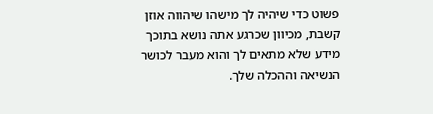פשוט כדי שיהיה לך מישהו שיהווה אוזן קשבת, מכיוון שכרגע אתה נושא בתוכך מידע שלא מתאים לך והוא מעבר לכושר הנשיאה וההכלה שלך.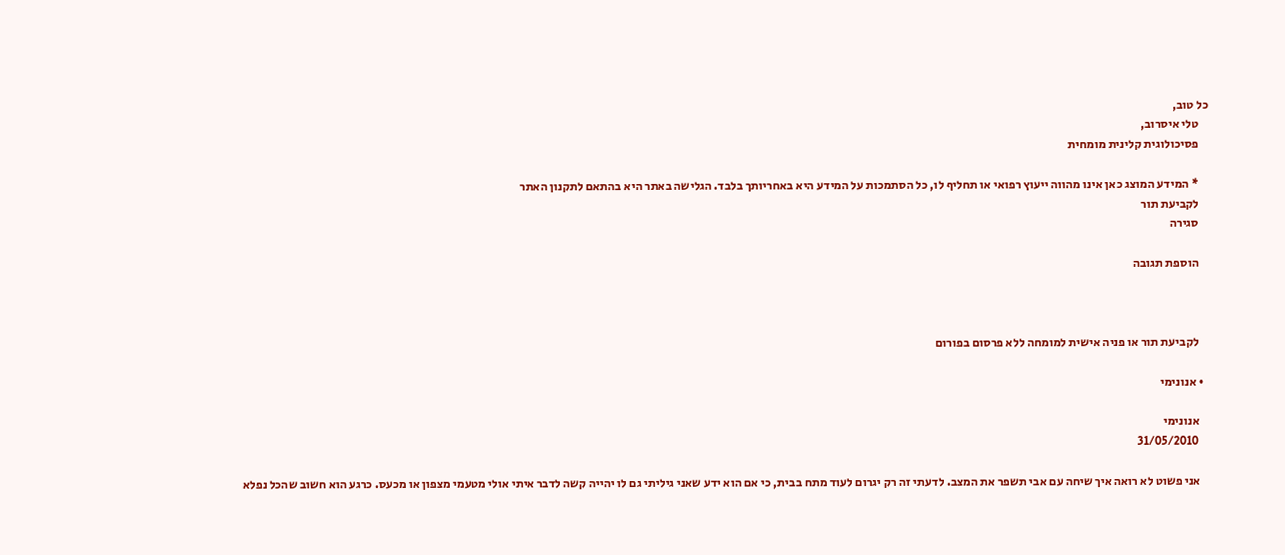כל טוב,
    טלי איסרוב,
    פסיכולוגית קלינית מומחית

    * המידע המוצג כאן אינו מהווה ייעוץ רפואי או תחליף לו, כל הסתמכות על המידע היא באחריותך בלבד. הגלישה באתר היא בהתאם לתקנון האתר
    לקביעת תור
    סגירה

    הוספת תגובה



    לקביעת תור או פניה אישית למומחה ללא פרסום בפורום

  • אנונימי

    אנונימי
    31/05/2010

    אני פשוט לא רואה איך שיחה עם אבי תשפר את המצב. לדעתי זה רק יגרום לעוד מתח בבית, כי אם הוא ידע שאני גיליתי גם לו יהייה קשה לדבר איתי אולי מטעמי מצפון או מכעס. כרגע הוא חשוב שהכל נפלא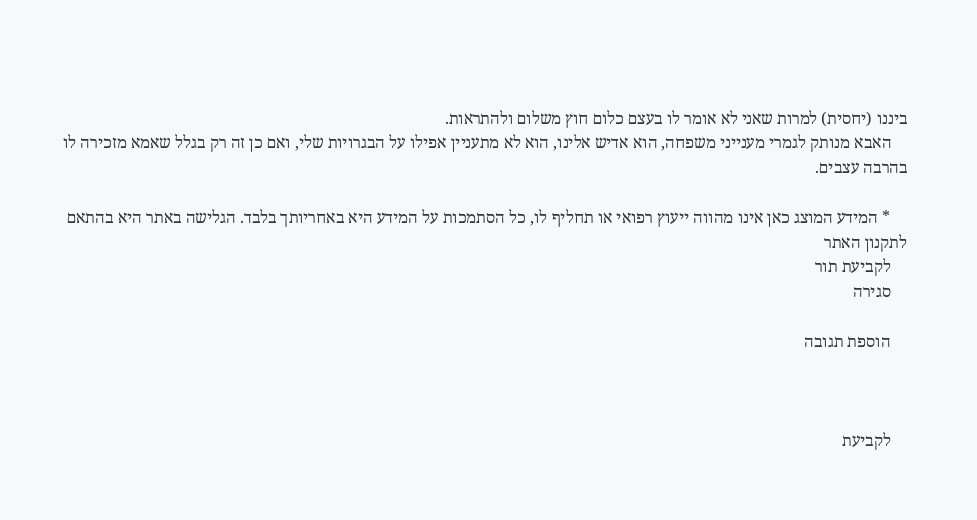ביננו (יחסית) למרות שאני לא אומר לו בעצם כלום חוץ משלום ולהתראות.
    האבא מנותק לגמרי מענייני משפחה, הוא אדיש אלינו, הוא לא מתעניין אפילו על הבגרויות שלי, ואם כן זה רק בגלל שאמא מזכירה לו בהרבה עצבים.

    * המידע המוצג כאן אינו מהווה ייעוץ רפואי או תחליף לו, כל הסתמכות על המידע היא באחריותך בלבד. הגלישה באתר היא בהתאם לתקנון האתר
    לקביעת תור
    סגירה

    הוספת תגובה



    לקביעת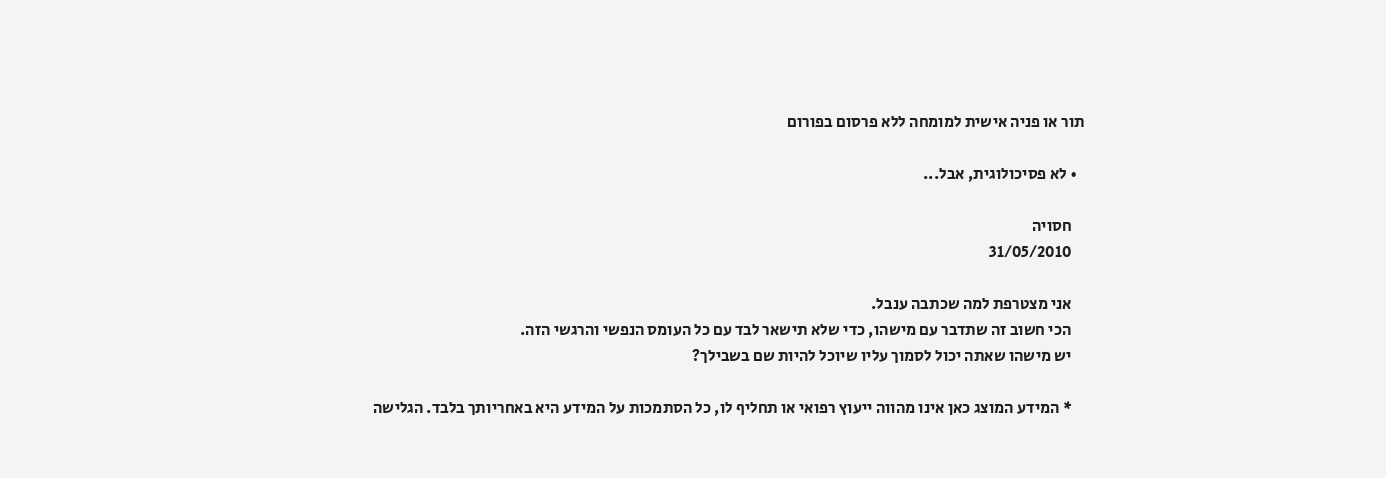תור או פניה אישית למומחה ללא פרסום בפורום

  • לא פסיכולוגית, אבל...

    חסויה
    31/05/2010

    אני מצטרפת למה שכתבה ענבל.
    הכי חשוב זה שתדבר עם מישהו, כדי שלא תישאר לבד עם כל העומס הנפשי והרגשי הזה.
    יש מישהו שאתה יכול לסמוך עליו שיוכל להיות שם בשבילך?

    * המידע המוצג כאן אינו מהווה ייעוץ רפואי או תחליף לו, כל הסתמכות על המידע היא באחריותך בלבד. הגלישה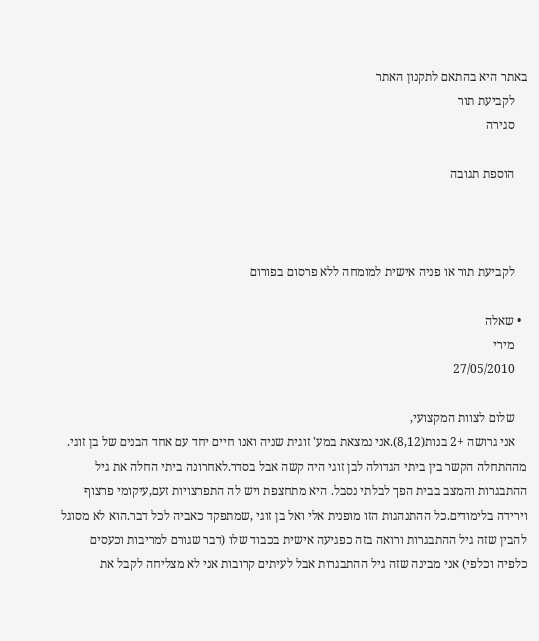באתר היא בהתאם לתקנון האתר
    לקביעת תור
    סגירה

    הוספת תגובה



    לקביעת תור או פניה אישית למומחה ללא פרסום בפורום

  • שאלה
    מירי
    27/05/2010

    שלום לצוות המקצועי,
    אני גרושה +2 בנות(8,12).אני נמצאת במע' זוגית שניה ואנו חיים יחד עם אחד הבנים של בן זוגי. מההתחלה הקשר בין ביתי הגדולה לבן זוגי היה קשה אבל בסדר.לאחרונה ביתי החלה את גיל ההתבגרות והמצב בבית הפך לבלתי נסבל. היא מתחצפת ויש לה התפרצויות זעם,עיקומי פרצוף וירידה בלימודים.כל ההתנהגות הזו מופנית אלי ואל בן זוגי ,שמתפקד כאביה לכל דבר.הוא לא מסוגל להבין שזה גיל ההתבגרות ורואה בזה כפגיעה אישית בכבוד שלו (דבר שגורם למריבות וכעסים כלפיה וכלפי) אני מבינה שזה גיל ההתבגרות אבל לעיתים קרובות אני לא מצליחה לקבל את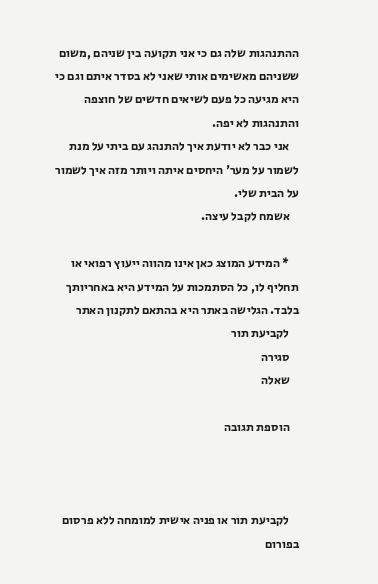ההתנהגות שלה גם כי אני תקועה בין שניהם ,משום ששניהם מאשימים אותי שאני לא בסדר איתם וגם כי היא מגיעה כל פעם לשיאים חדשים של חוצפה והתנהגות לא יפה.
    אני כבר לא יודעת איך להתנהג עם ביתי על מנת לשמור על מער' היחסים איתה ויותר מזה איך לשמור על הבית שלי.
    אשמח לקבל עיצה.

    * המידע המוצג כאן אינו מהווה ייעוץ רפואי או תחליף לו, כל הסתמכות על המידע היא באחריותך בלבד. הגלישה באתר היא בהתאם לתקנון האתר
    לקביעת תור
    סגירה
    שאלה

    הוספת תגובה



    לקביעת תור או פניה אישית למומחה ללא פרסום בפורום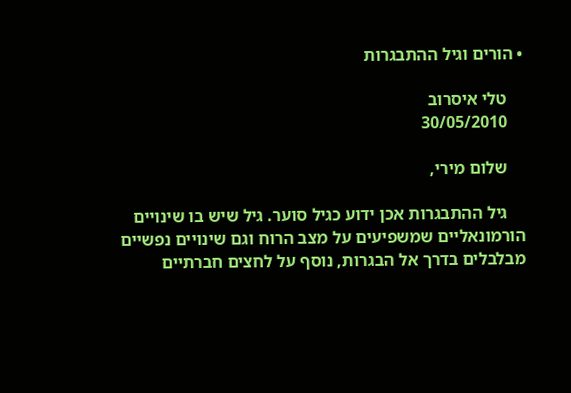• הורים וגיל ההתבגרות

    טלי איסרוב
    30/05/2010

    שלום מירי,

    גיל ההתבגרות אכן ידוע כגיל סוער. גיל שיש בו שינויים הורמונאליים שמשפיעים על מצב הרוח וגם שינויים נפשיים מבלבלים בדרך אל הבגרות, נוסף על לחצים חברתיים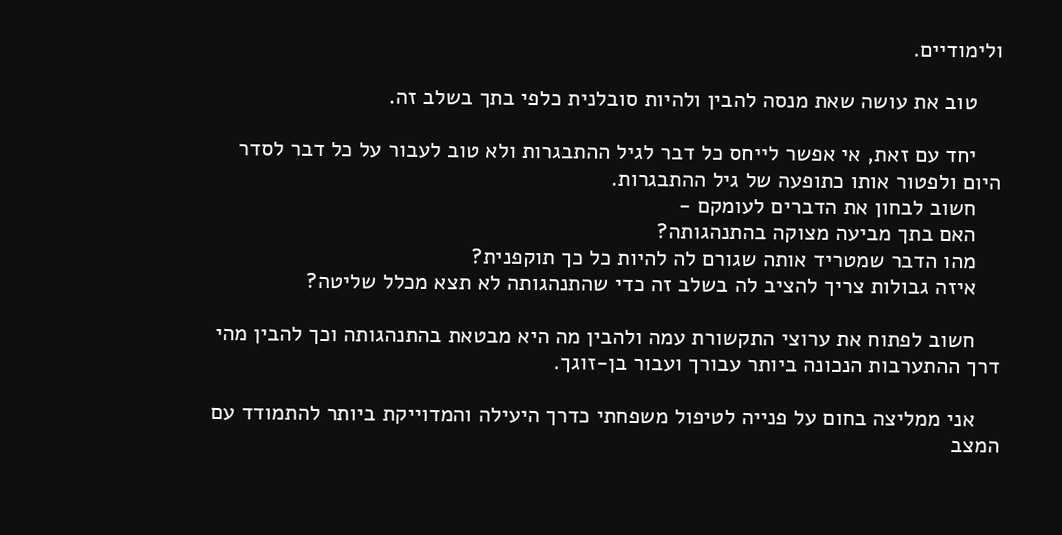ולימודיים.

    טוב את עושה שאת מנסה להבין ולהיות סובלנית כלפי בתך בשלב זה.

    יחד עם זאת, אי אפשר לייחס כל דבר לגיל ההתבגרות ולא טוב לעבור על כל דבר לסדר היום ולפטור אותו כתופעה של גיל ההתבגרות.
    חשוב לבחון את הדברים לעומקם -
    האם בתך מביעה מצוקה בהתנהגותה?
    מהו הדבר שמטריד אותה שגורם לה להיות כל כך תוקפנית?
    איזה גבולות צריך להציב לה בשלב זה כדי שהתנהגותה לא תצא מכלל שליטה?

    חשוב לפתוח את ערוצי התקשורת עמה ולהבין מה היא מבטאת בהתנהגותה וכך להבין מהי דרך ההתערבות הנכונה ביותר עבורך ועבור בן-זוגך.

    אני ממליצה בחום על פנייה לטיפול משפחתי כדרך היעילה והמדוייקת ביותר להתמודד עם המצב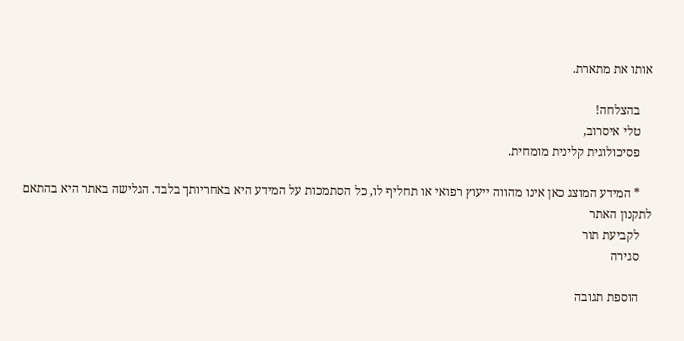אותו את מתארת.

    בהצלחה!
    טלי איסרוב,
    פסיכולוגית קלינית מומחית.

    * המידע המוצג כאן אינו מהווה ייעוץ רפואי או תחליף לו, כל הסתמכות על המידע היא באחריותך בלבד. הגלישה באתר היא בהתאם לתקנון האתר
    לקביעת תור
    סגירה

    הוספת תגובה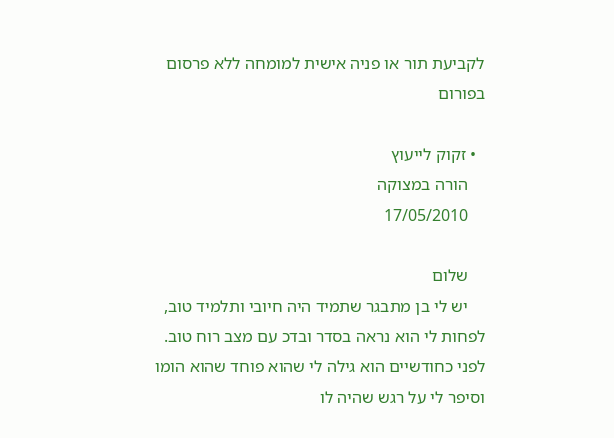לקביעת תור או פניה אישית למומחה ללא פרסום בפורום

  • זקוק לייעוץ
    הורה במצוקה
    17/05/2010

    שלום
    יש לי בן מתבגר שתמיד היה חיובי ותלמיד טוב, לפחות לי הוא נראה בסדר ובדכ עם מצב רוח טוב. לפני כחודשיים הוא גילה לי שהוא פוחד שהוא הומו וסיפר לי על רגש שהיה לו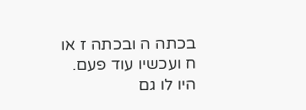בכתה ה ובכתה ז או ח ועכשיו עוד פעם. היו לו גם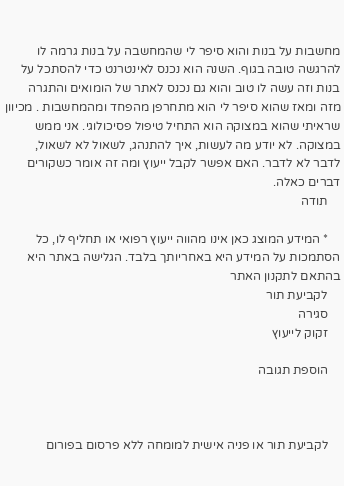מחשבות על בנות והוא סיפר לי שהמחשבה על בנות גרמה לו להרגשה טובה בגוף. השנה הוא נכנס לאינטרנט כדי להסתכל על בנות וזה עשה לו טוב והוא גם נכנס לאתר של הומואים והתגרה מזה ומאז שהוא סיפר לי הוא מתחרפן מהפחד ומהמחשבות . מכיוון שראיתי שהוא במצוקה הוא התחיל טיפול פסיכולוגי. אני ממש במצוקה. לא יודע מה לעשות, איך להתנהג, לשאול לא לשאול, לדבר לא לדבר. האם אפשר לקבל ייעוץ ומה זה אומר כשקורים דברים כאלה.
    תודה

    * המידע המוצג כאן אינו מהווה ייעוץ רפואי או תחליף לו, כל הסתמכות על המידע היא באחריותך בלבד. הגלישה באתר היא בהתאם לתקנון האתר
    לקביעת תור
    סגירה
    זקוק לייעוץ

    הוספת תגובה



    לקביעת תור או פניה אישית למומחה ללא פרסום בפורום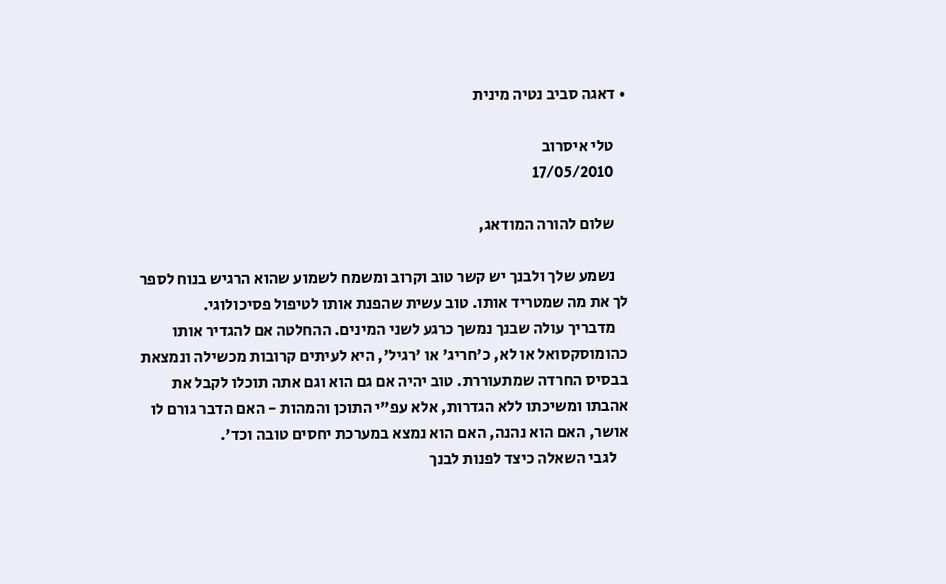• דאגה סביב נטיה מינית

    טלי איסרוב
    17/05/2010

    שלום להורה המודאג,

    נשמע שלך ולבנך יש קשר טוב וקרוב ומשמח לשמוע שהוא הרגיש בנוח לספר לך את מה שמטריד אותו. טוב עשית שהפנת אותו לטיפול פסיכולוגי.
    מדבריך עולה שבנך נמשך כרגע לשני המינים. ההחלטה אם להגדיר אותו כהומוסקסואל או לא, כ'חריג' או 'רגיל', היא לעיתים קרובות מכשילה ונמצאת בבסיס החרדה שמתעוררת. טוב יהיה אם גם הוא וגם אתה תוכלו לקבל את אהבתו ומשיכתו ללא הגדרות, אלא עפ"י התוכן והמהות - האם הדבר גורם לו אושר, האם הוא נהנה, האם הוא נמצא במערכת יחסים טובה וכד'.
    לגבי השאלה כיצד לפנות לבנך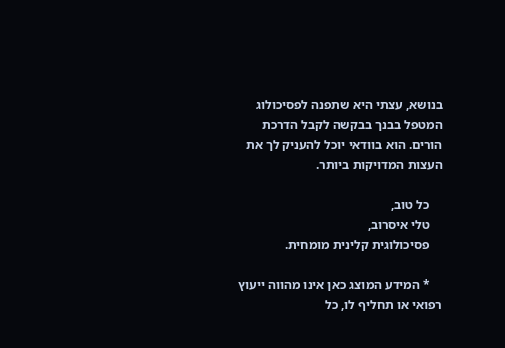בנושא, עצתי היא שתפנה לפסיכולוג המטפל בבנך בבקשה לקבל הדרכת הורים. הוא בוודאי יוכל להעניק לך את העצות המדויקות ביותר.

    כל טוב,
    טלי איסרוב,
    פסיכולוגית קלינית מומחית.

    * המידע המוצג כאן אינו מהווה ייעוץ רפואי או תחליף לו, כל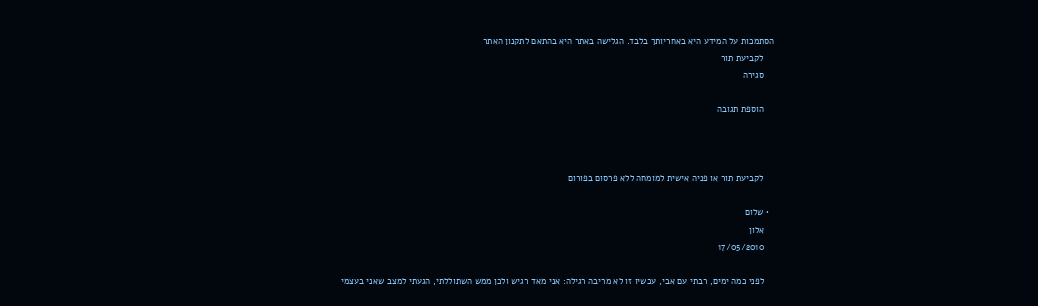הסתמכות על המידע היא באחריותך בלבד. הגלישה באתר היא בהתאם לתקנון האתר
    לקביעת תור
    סגירה

    הוספת תגובה



    לקביעת תור או פניה אישית למומחה ללא פרסום בפורום

  • שלום
    אלון
    17/05/2010

    לפני כמה ימים, רבתי עם אבי, עכשיו זו לא מריבה רגילה: אני מאד רגיש ולכן ממש השתוללתי, הגעתי למצב שאני בעצמי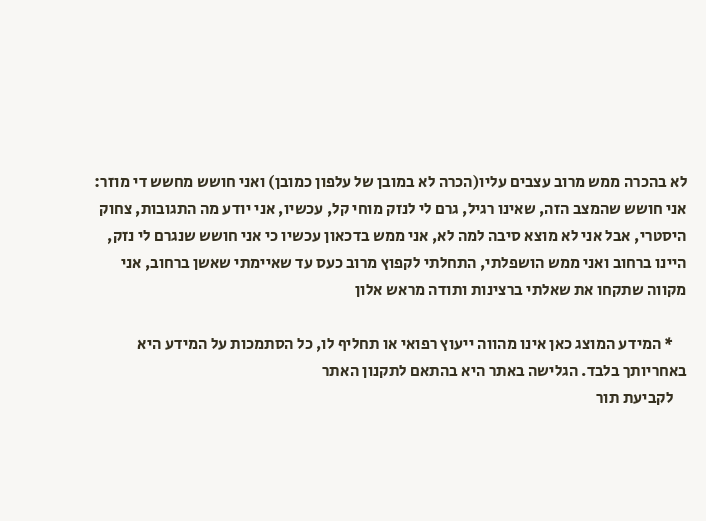לא בהכרה ממש מרוב עצבים עליו(הכרה לא במובן של עלפון כמובן) ואני חושש מחשש די מוזר: אני חושש שהמצב הזה, שאינו רגיל, גרם לי לנזק מוחי קל, עכשיו, אני יודע מה התגובות, צחוק היסטרי, אבל אני לא מוצא סיבה למה לא, אני ממש בדכאון עכשיו כי אני חושש שנגרם לי נזק, היינו ברחוב ואני ממש הושפלתי, התחלתי לקפוץ מרוב כעס עד שאיימתי שאשן ברחוב, אני מקווה שתקחו את שאלתי ברצינות ותודה מראש אלון

    * המידע המוצג כאן אינו מהווה ייעוץ רפואי או תחליף לו, כל הסתמכות על המידע היא באחריותך בלבד. הגלישה באתר היא בהתאם לתקנון האתר
    לקביעת תור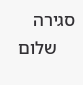סגירה
    שלום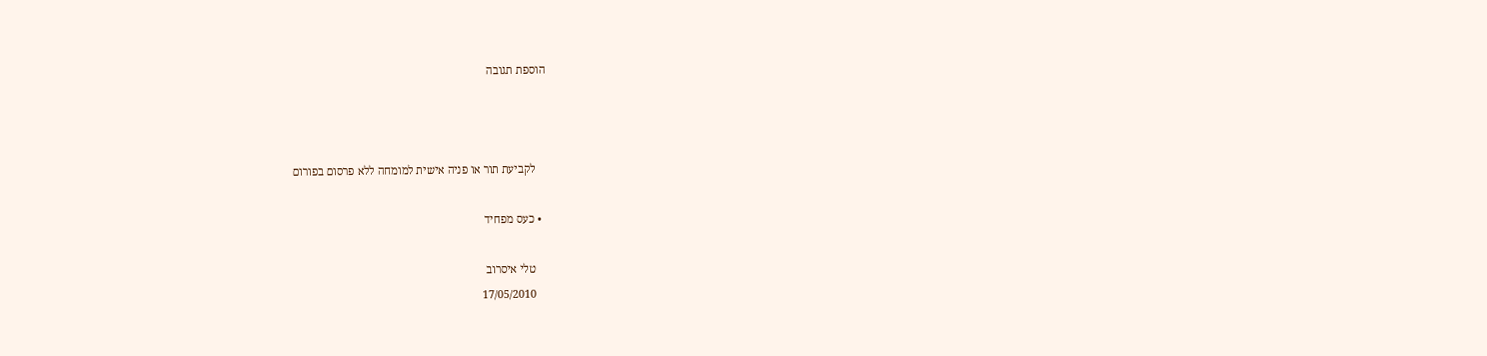הוספת תגובה



    לקביעת תור או פניה אישית למומחה ללא פרסום בפורום

  • כעס מפחיד

    טלי איסרוב
    17/05/2010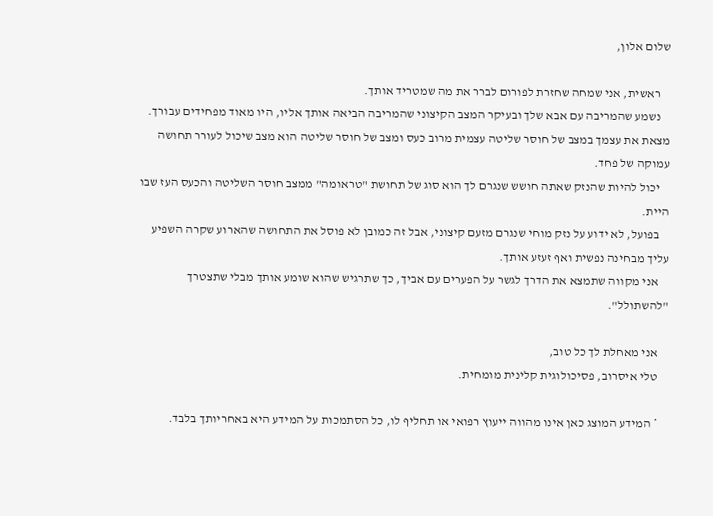שלום אלון,

    ראשית, אני שמחה שחזרת לפורום לברר את מה שמטריד אותך.
    נשמע שהמריבה עם אבא שלך ובעיקר המצב הקיצוני שהמריבה הביאה אותך אליו, היו מאוד מפחידים עבורך. מצאת את עצמך במצב של חוסר שליטה עצמית מרוב כעס ומצב של חוסר שליטה הוא מצב שיכול לעורר תחושה עמוקה של פחד.
    יכול להיות שהנזק שאתה חושש שנגרם לך הוא סוג של תחושת "טראומה" ממצב חוסר השליטה והכעס העז שבו היית.
    בפועל, לא ידוע על נזק מוחי שנגרם מזעם קיצוני, אבל זה כמובן לא פוסל את התחושה שהארוע שקרה השפיע עליך מבחינה נפשית ואף זעזע אותך.
    אני מקווה שתמצא את הדרך לגשר על הפערים עם אביך, כך שתרגיש שהוא שומע אותך מבלי שתצטרך "להשתולל".

    אני מאחלת לך כל טוב,
    טלי איסרוב, פסיכולוגית קלינית מומחית.

    * המידע המוצג כאן אינו מהווה ייעוץ רפואי או תחליף לו, כל הסתמכות על המידע היא באחריותך בלבד.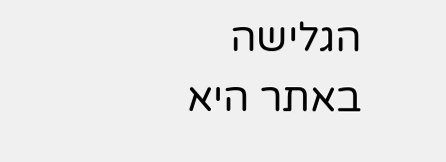הגלישה באתר היא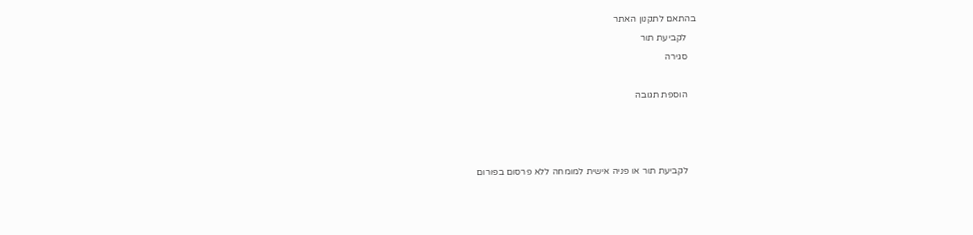בהתאם לתקנון האתר
    לקביעת תור
    סגירה

    הוספת תגובה



    לקביעת תור או פניה אישית למומחה ללא פרסום בפורום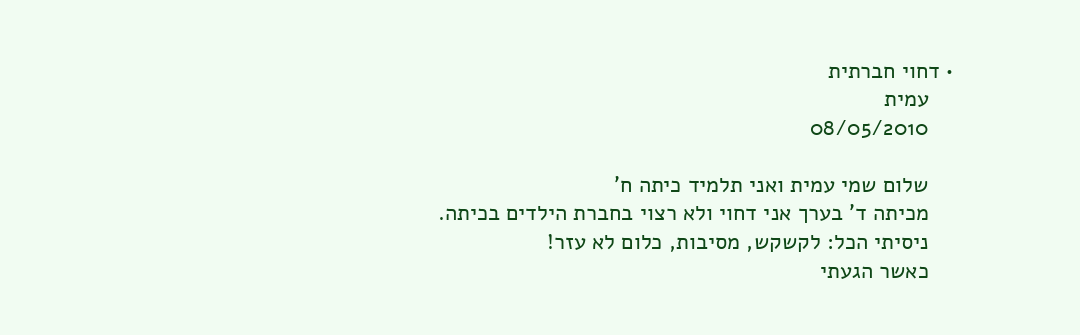• דחוי חברתית
    עמית
    08/05/2010

    שלום שמי עמית ואני תלמיד כיתה ח'
    מכיתה ד' בערך אני דחוי ולא רצוי בחברת הילדים בכיתה.
    ניסיתי הכל: לקשקש, מסיבות, כלום לא עזר!
    כאשר הגעתי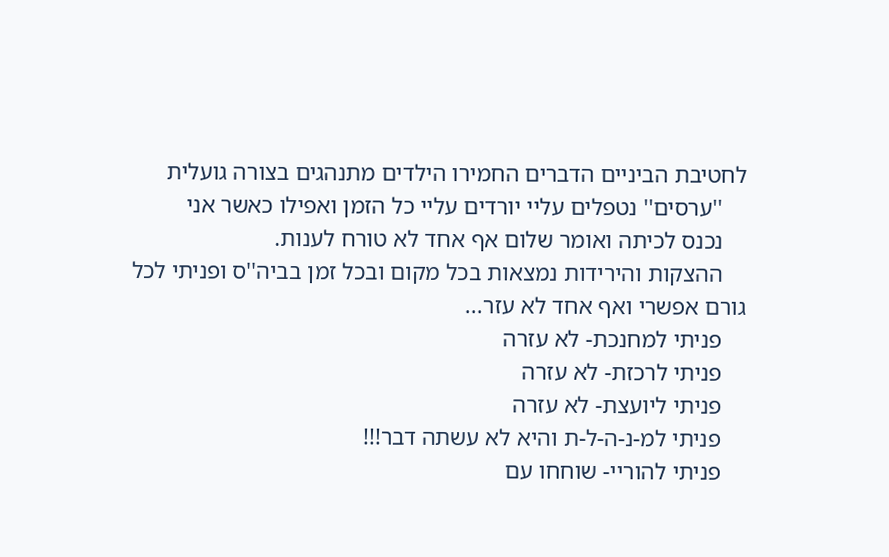לחטיבת הביניים הדברים החמירו הילדים מתנהגים בצורה גועלית
    ''ערסים'' נטפלים עליי יורדים עליי כל הזמן ואפילו כאשר אני
    נכנס לכיתה ואומר שלום אף אחד לא טורח לענות.
    ההצקות והירידות נמצאות בכל מקום ובכל זמן בביה''ס ופניתי לכל גורם אפשרי ואף אחד לא עזר...
    פניתי למחנכת- לא עזרה
    פניתי לרכזת- לא עזרה
    פניתי ליועצת- לא עזרה
    פניתי למ-נ-ה-ל-ת והיא לא עשתה דבר!!!
    פניתי להוריי- שוחחו עם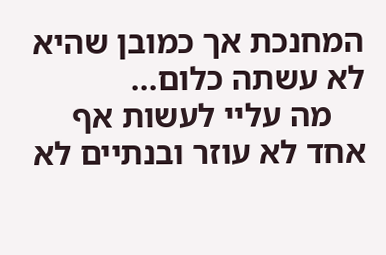המחנכת אך כמובן שהיא לא עשתה כלום...
    מה עליי לעשות אף אחד לא עוזר ובנתיים לא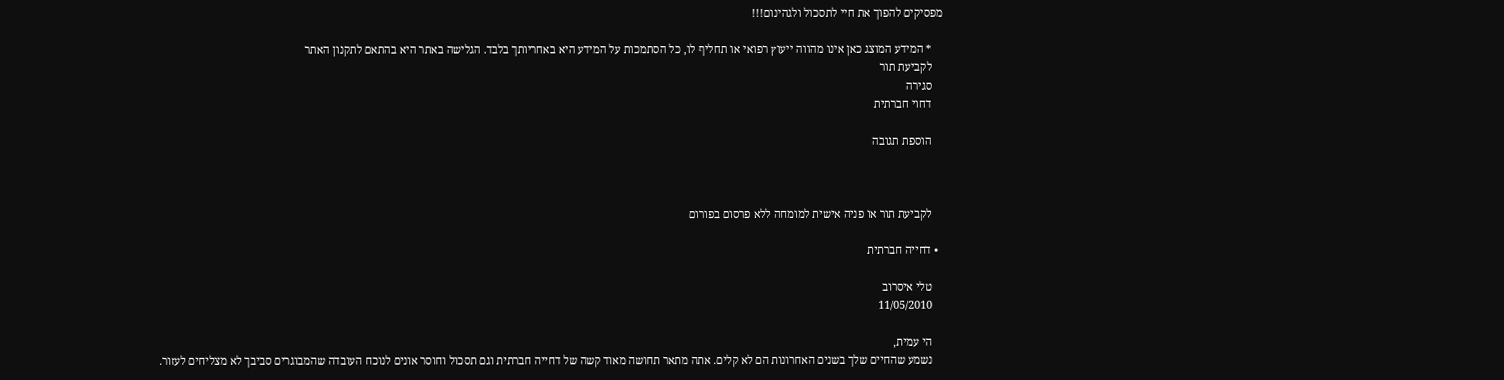מפסיקים להפוך את חיי לתסכול ולגהינום!!!

    * המידע המוצג כאן אינו מהווה ייעוץ רפואי או תחליף לו, כל הסתמכות על המידע היא באחריותך בלבד. הגלישה באתר היא בהתאם לתקנון האתר
    לקביעת תור
    סגירה
    דחוי חברתית

    הוספת תגובה



    לקביעת תור או פניה אישית למומחה ללא פרסום בפורום

  • דחייה חברתית

    טלי איסרוב
    11/05/2010

    הי עמית,
    נשמע שהחיים שלך בשנים האחרונות הם לא קלים. אתה מתאר תחושה מאוד קשה של דחייה חברתית וגם תסכול וחוסר אונים לנוכח העובדה שהמבוגרים סביבך לא מצליחים לעזור.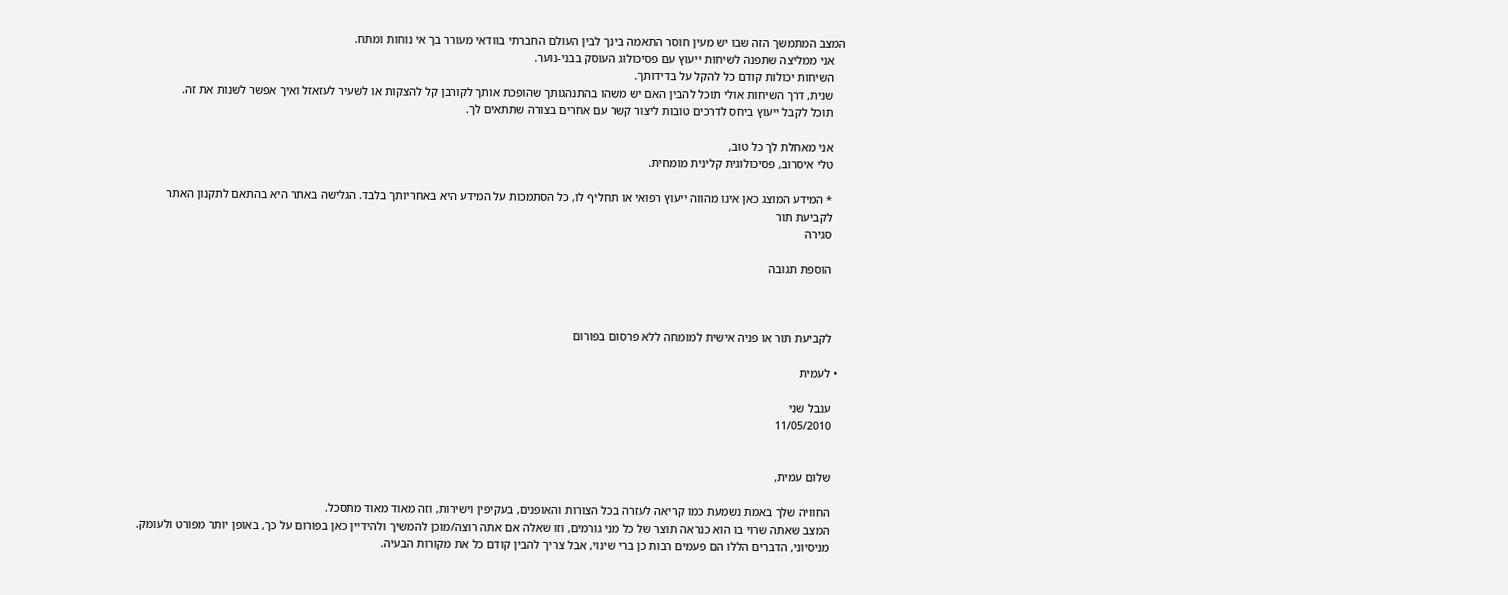המצב המתמשך הזה שבו יש מעין חוסר התאמה בינך לבין העולם החברתי בוודאי מעורר בך אי נוחות ומתח.
    אני ממליצה שתפנה לשיחות ייעוץ עם פסיכולוג העוסק בבני-נוער.
    השיחות יכולות קודם כל להקל על בדידותך.
    שנית, דרך השיחות אולי תוכל להבין האם יש משהו בהתנהגותך שהופכת אותך לקורבן קל להצקות או לשעיר לעזאזל ואיך אפשר לשנות את זה.
    תוכל לקבל ייעוץ ביחס לדרכים טובות ליצור קשר עם אחרים בצורה שתתאים לך.

    אני מאחלת לך כל טוב,
    טלי איסרוב, פסיכולוגית קלינית מומחית.

    * המידע המוצג כאן אינו מהווה ייעוץ רפואי או תחליף לו, כל הסתמכות על המידע היא באחריותך בלבד. הגלישה באתר היא בהתאם לתקנון האתר
    לקביעת תור
    סגירה

    הוספת תגובה



    לקביעת תור או פניה אישית למומחה ללא פרסום בפורום

  • לעמית

    ענבל שני
    11/05/2010


    שלום עמית,

    החוויה שלך באמת נשמעת כמו קריאה לעזרה בכל הצורות והאופנים, בעקיפין וישירות, וזה מאוד מאוד מתסכל.
    המצב שאתה שרוי בו הוא כנראה תוצר של כל מני גורמים, וזו שאלה אם אתה רוצה/מוכן להמשיך ולהידיין כאן בפורום על כך, באופן יותר מפורט ולעומק.
    מניסיוני, הדברים הללו הם פעמים רבות כן ברי שינוי, אבל צריך להבין קודם כל את מקורות הבעיה.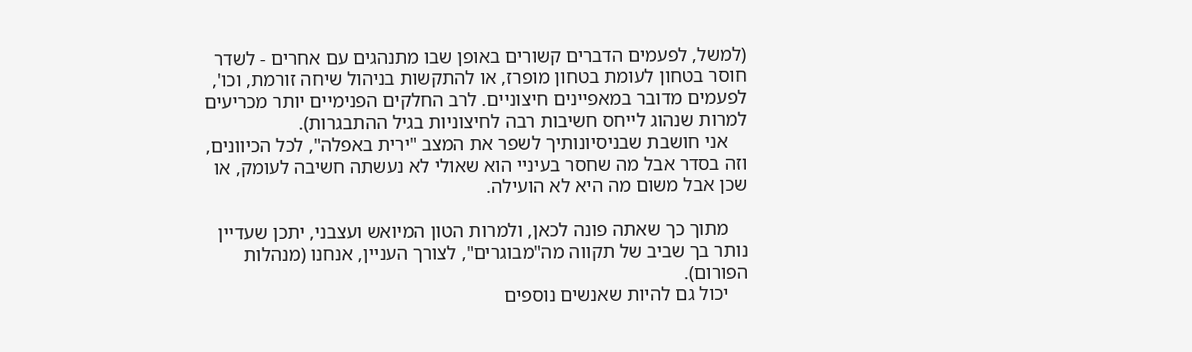(למשל, לפעמים הדברים קשורים באופן שבו מתנהגים עם אחרים - לשדר חוסר בטחון לעומת בטחון מופרז, או להתקשות בניהול שיחה זורמת, וכו', לפעמים מדובר במאפיינים חיצוניים. לרב החלקים הפנימיים יותר מכריעים למרות שנהוג לייחס חשיבות רבה לחיצוניות בגיל ההתבגרות).
    אני חושבת שבניסיונותיך לשפר את המצב "ירית באפלה", לכל הכיוונים, וזה בסדר אבל מה שחסר בעיניי הוא שאולי לא נעשתה חשיבה לעומק, או שכן אבל משום מה היא לא הועילה.

    מתוך כך שאתה פונה לכאן, ולמרות הטון המיואש ועצבני, יתכן שעדיין נותר בך שביב של תקווה מה"מבוגרים", לצורך העניין, אנחנו (מנהלות הפורום).
    יכול גם להיות שאנשים נוספים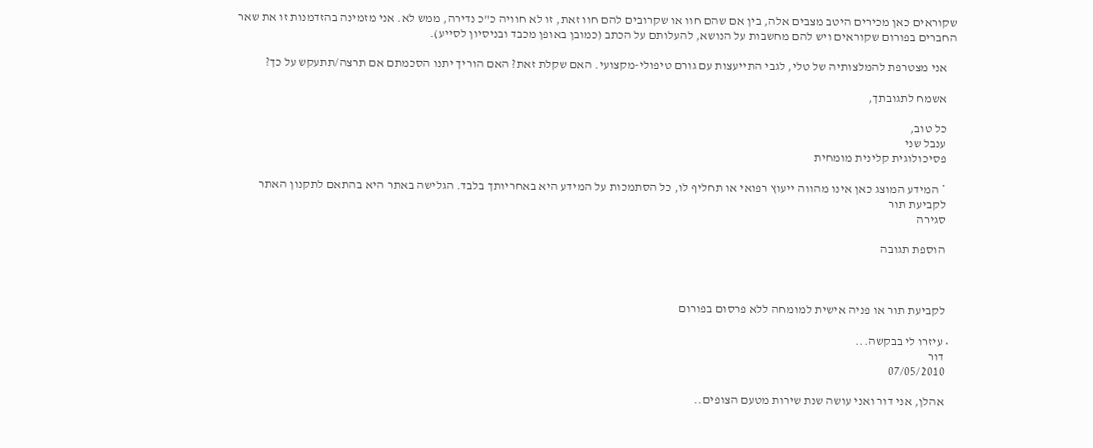שקוראים כאן מכירים היטב מצבים אלה, בין אם שהם חוו או שקרובים להם חוו זאת, זו לא חוויה כ"כ נדירה, ממש לא. אני מזמינה בהזדמנות זו את שאר החברים בפורום שקוראים ויש להם מחשבות על הנושא, להעלותם על הכתב (כמובן באופן מכבד ובניסיון לסייע).

    אני מצטרפת להמלצותיה של טלי, לגבי התייעצות עם גורם טיפולי-מקצועי. האם שקלת זאת? האם הוריך יתנו הסכמתם אם תרצה/תתעקש על כך?

    אשמח לתגובתך,

    כל טוב,
    ענבל שני
    פסיכולוגית קלינית מומחית

    * המידע המוצג כאן אינו מהווה ייעוץ רפואי או תחליף לו, כל הסתמכות על המידע היא באחריותך בלבד. הגלישה באתר היא בהתאם לתקנון האתר
    לקביעת תור
    סגירה

    הוספת תגובה



    לקביעת תור או פניה אישית למומחה ללא פרסום בפורום

  • עיזרו לי בבקשה...
    דור
    07/05/2010

    אהלן, אני דור ואני עושה שנת שירות מטעם הצופים..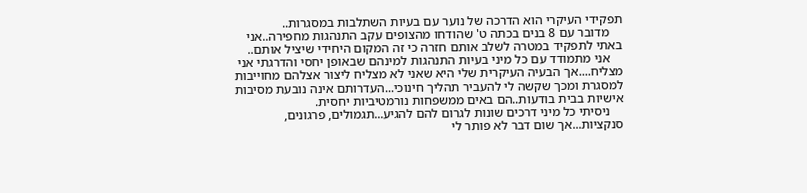תפקידי העיקרי הוא הדרכה של נוער עם בעיות השתלבות במסגרות..
    מדובר עם 8 בנים בכתה ט' שהודחו מהצופים עקב התנהגות מחפירה..אני באתי לתפקיד במטרה לשלב אותם חזרה כי זה המקום היחידי שיציל אותם..
    אני מתמודד עם כל מיני בעיות התנהגות למינהם שבאופן יחסי והדרגתי אני מצליח....אך הבעיה העיקרית שלי היא שאני לא מצליח ליצור אצלהם מחוייבות למסגרת ומכך שקשה לי להעביר תהליך חינוכי...העדרותם אינה נובעת מסיבות אישיות בבית בודעות..הם באים ממשפחות נורמטיביות יחסית.
    ניסיתי כל מיני דרכים שונות לגרום להם להגיע...תגמולים, פרגונים, סנקציות...אך שום דבר לא פותר לי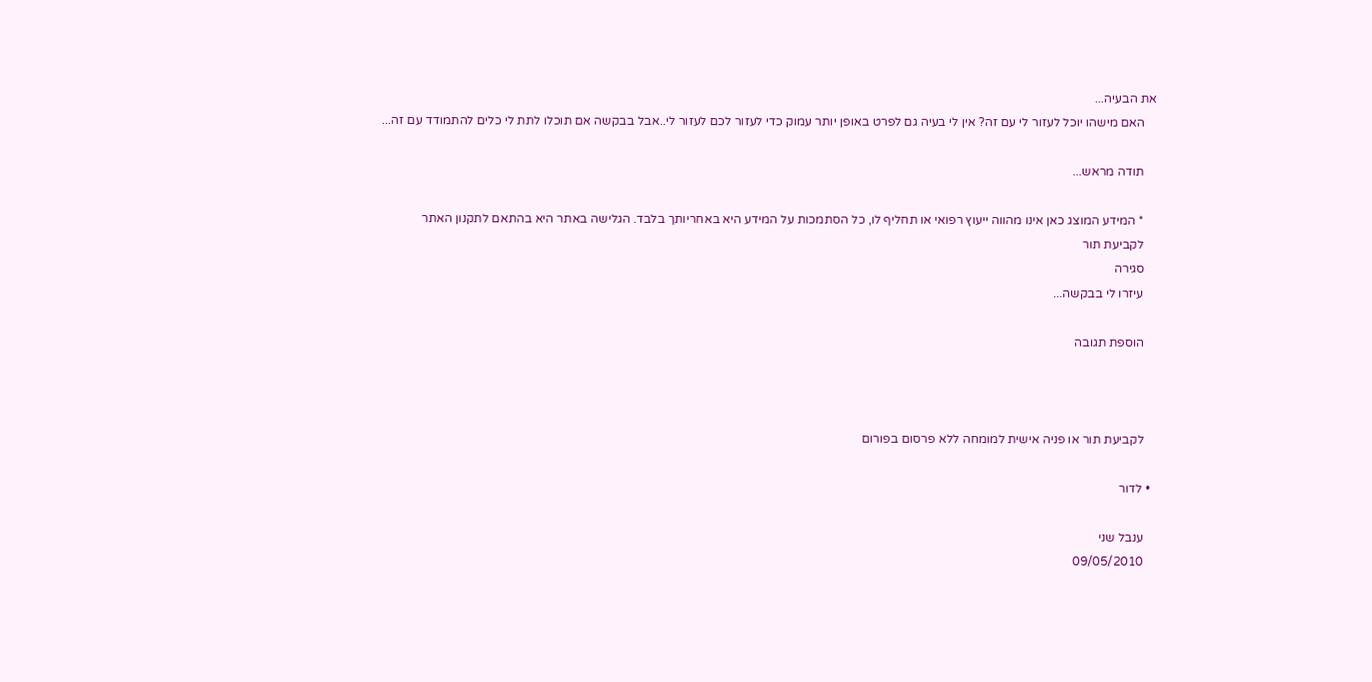את הבעיה...
    האם מישהו יוכל לעזור לי עם זה? אין לי בעיה גם לפרט באופן יותר עמוק כדי לעזור לכם לעזור לי..אבל בבקשה אם תוכלו לתת לי כלים להתמודד עם זה...

    תודה מראש...

    * המידע המוצג כאן אינו מהווה ייעוץ רפואי או תחליף לו, כל הסתמכות על המידע היא באחריותך בלבד. הגלישה באתר היא בהתאם לתקנון האתר
    לקביעת תור
    סגירה
    עיזרו לי בבקשה...

    הוספת תגובה



    לקביעת תור או פניה אישית למומחה ללא פרסום בפורום

  • לדור

    ענבל שני
    09/05/2010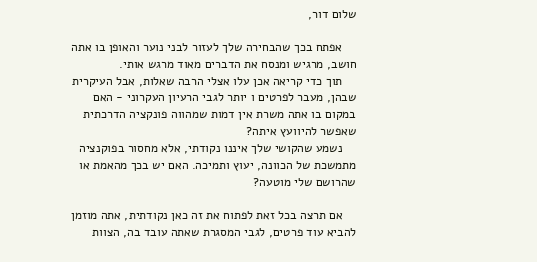שלום דור,

    אפתח בכך שהבחירה שלך לעזור לבני נוער והאופן בו אתה חושב, מרגיש ומנסח את הדברים מאוד מרגש אותי.
    תוך כדי קריאה אכן עלו אצלי הרבה שאלות, אבל העיקרית שבהן, מעבר לפרטים ו יותר לגבי הרעיון העקרוני - האם במקום בו אתה משרת אין דמות שמהווה פונקציה הדרכתית שאפשר להיוועץ איתה?
    נשמע שהקושי שלך איננו נקודתי, אלא מחסור בפוקנציה מתמשכת של הכוונה, יעוץ ותמיכה. האם יש בכך מהאמת או שהרושם שלי מוטעה?

    אם תרצה בכל זאת לפתוח את זה כאן נקודתית, אתה מוזמן להביא עוד פרטים, לגבי המסגרת שאתה עובד בה, הצוות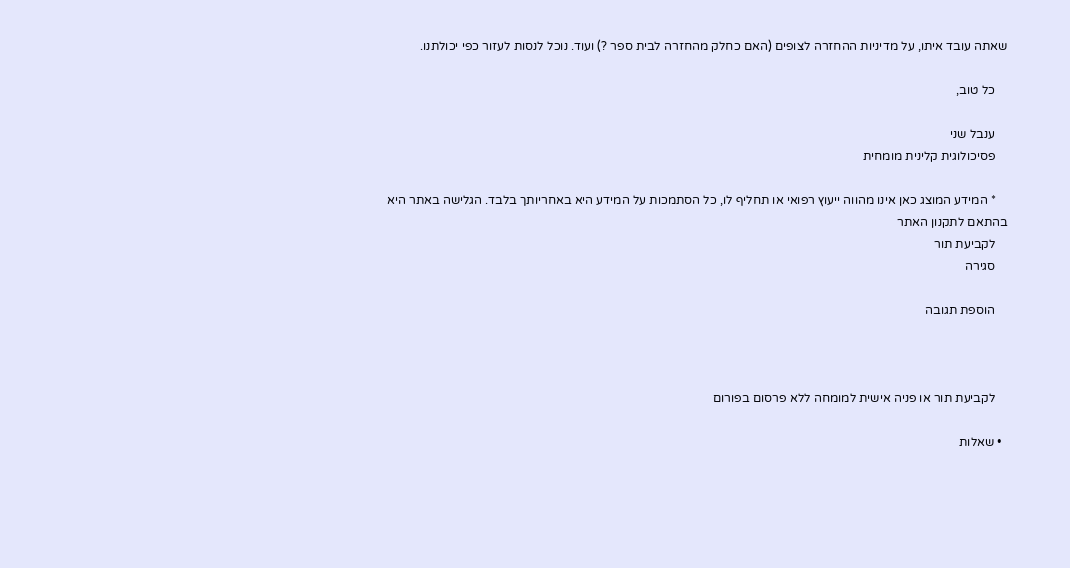שאתה עובד איתו, על מדיניות ההחזרה לצופים (האם כחלק מהחזרה לבית ספר ?) ועוד. נוכל לנסות לעזור כפי יכולתנו.

    כל טוב,

    ענבל שני
    פסיכולוגית קלינית מומחית

    * המידע המוצג כאן אינו מהווה ייעוץ רפואי או תחליף לו, כל הסתמכות על המידע היא באחריותך בלבד. הגלישה באתר היא בהתאם לתקנון האתר
    לקביעת תור
    סגירה

    הוספת תגובה



    לקביעת תור או פניה אישית למומחה ללא פרסום בפורום

  • שאלות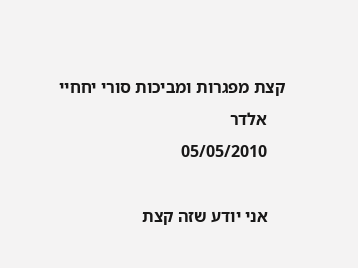קצת מפגרות ומביכות סורי יחחיי
    אלדר
    05/05/2010

    אני יודע שזה קצת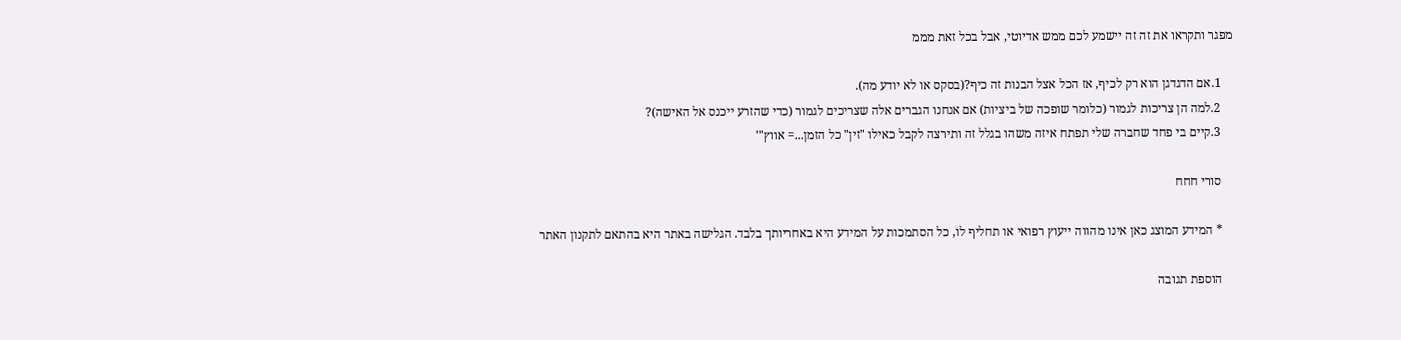מפגר ותקראו את זה זה יישמע לכם ממש אדיוטי, אבל בכל זאת מממ

    1.אם הדגדגן הוא רק לכיף, אז הכל אצל הבנות זה כיף?(בסקס או לא יודע מה).
    2.למה הן צריכות לגמור (כלומר שופכה של ביציות) אם אנחנו הגברים אלה שצריכים לגמור (כדי שהזרע ייכנס אל האישה)?
    3.קיים בי פחד שחברה שלי תפתח איזה משהו בגלל זה ותירצה לקבל כאילו "זין" כל הזמן...= אווץ"'

    סורי חחח

    * המידע המוצג כאן אינו מהווה ייעוץ רפואי או תחליף לו, כל הסתמכות על המידע היא באחריותך בלבד. הגלישה באתר היא בהתאם לתקנון האתר

    הוספת תגובה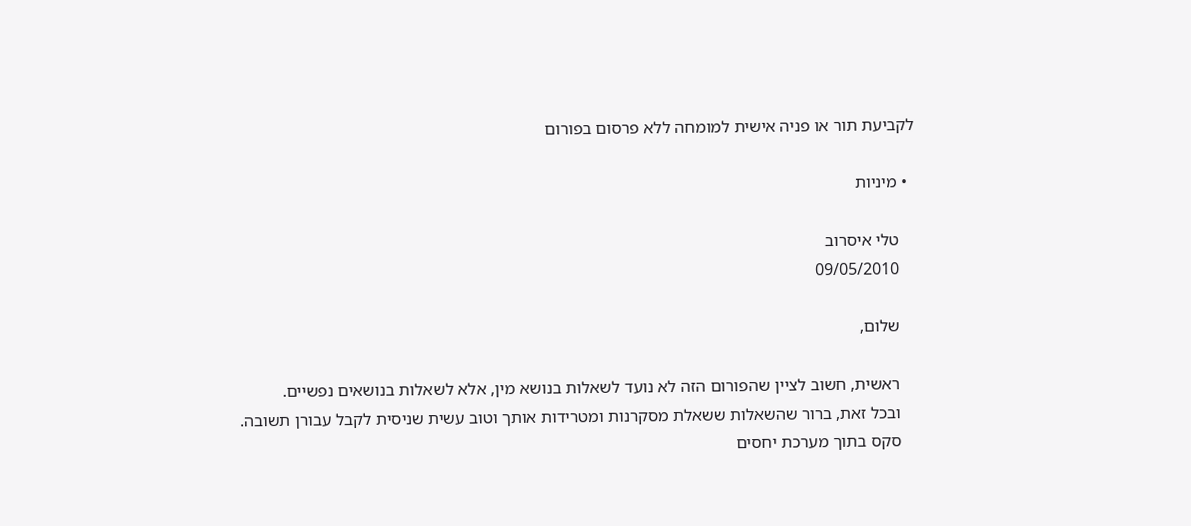לקביעת תור או פניה אישית למומחה ללא פרסום בפורום

  • מיניות

    טלי איסרוב
    09/05/2010

    שלום,

    ראשית, חשוב לציין שהפורום הזה לא נועד לשאלות בנושא מין, אלא לשאלות בנושאים נפשיים.
    ובכל זאת, ברור שהשאלות ששאלת מסקרנות ומטרידות אותך וטוב עשית שניסית לקבל עבורן תשובה.
    סקס בתוך מערכת יחסים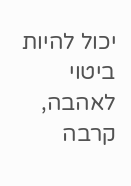יכול להיות ביטוי לאהבה, קרבה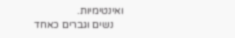ואינטימיות.
    נשים וגברים כאחד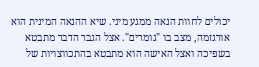יכולים לחוות הנאה ממגע מיני. שיא ההנאה המינית הוא אורגזמה, מצב בו "גומרים". אצל הגבר הדבר מתבטא בשפיכה ואצל האישה הוא מתבטא בהתכווצויות של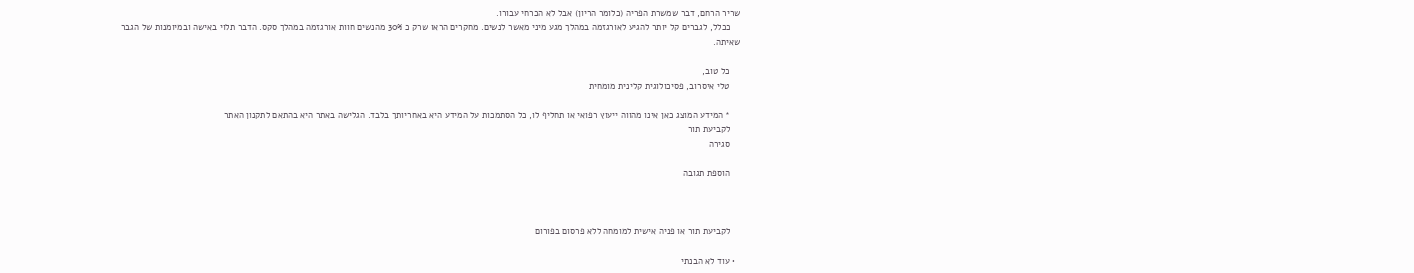שריר הרחם, דבר שמשרת הפריה (כלומר הריון) אבל לא הכרחי עבורו.
    ככלל, לגברים קל יותר להגיע לאורגזמה במהלך מגע מיני מאשר לנשים. מחקרים הראו שרק כ 30% מהנשים חוות אורגזמה במהלך סקס. הדבר תלוי באישה ובמיומנות של הגבר שאיתה.

    כל טוב,
    טלי איסרוב, פסיכולוגית קלינית מומחית

    * המידע המוצג כאן אינו מהווה ייעוץ רפואי או תחליף לו, כל הסתמכות על המידע היא באחריותך בלבד. הגלישה באתר היא בהתאם לתקנון האתר
    לקביעת תור
    סגירה

    הוספת תגובה



    לקביעת תור או פניה אישית למומחה ללא פרסום בפורום

  • עוד לא הבנתי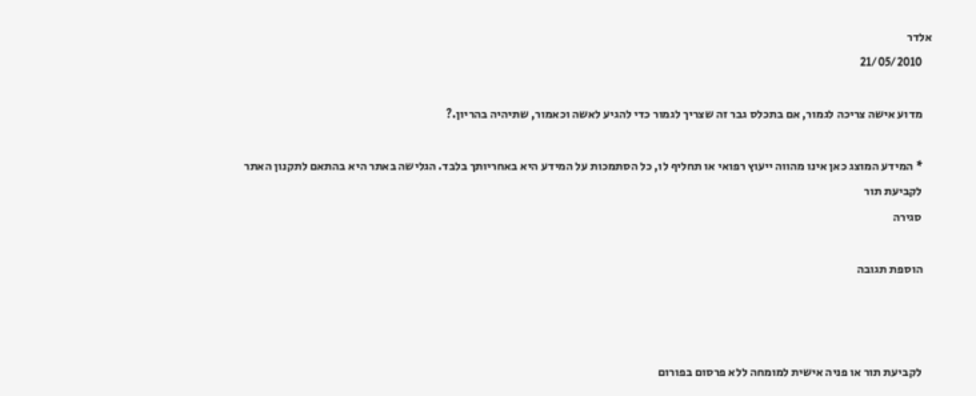אלדר
    21/05/2010

    מדוע אישה צריכה לגמור, אם בתכלס גבר זה שצריך לגמור כדי להגיע לאשה וכאמור, שתיהיה בהריון.?

    * המידע המוצג כאן אינו מהווה ייעוץ רפואי או תחליף לו, כל הסתמכות על המידע היא באחריותך בלבד. הגלישה באתר היא בהתאם לתקנון האתר
    לקביעת תור
    סגירה

    הוספת תגובה



    לקביעת תור או פניה אישית למומחה ללא פרסום בפורום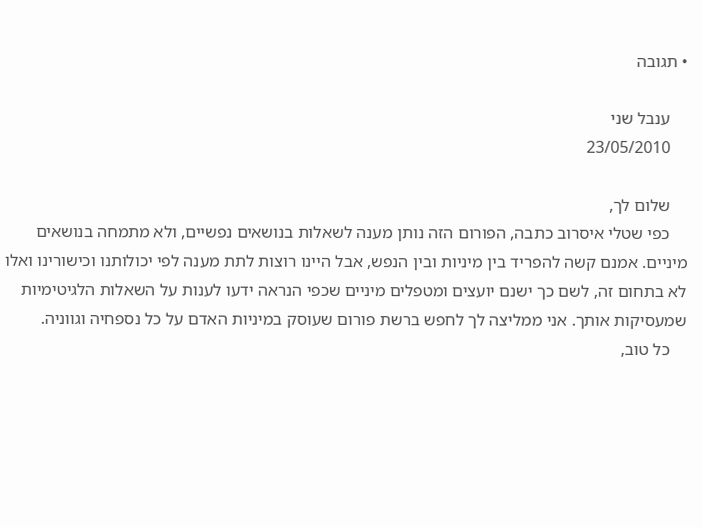• תגובה

    ענבל שני
    23/05/2010

    שלום לך,
    כפי שטלי איסרוב כתבה, הפורום הזה נותן מענה לשאלות בנושאים נפשיים, ולא מתמחה בנושאים מיניים. אמנם קשה להפריד בין מיניות ובין הנפש, אבל היינו רוצות לתת מענה לפי יכולותנו וכישורינו ואלו לא בתחום זה, לשם כך ישנם יועצים ומטפלים מיניים שכפי הנראה ידעו לענות על השאלות הלגיטימיות שמעסיקות אותך. אני ממליצה לך לחפש ברשת פורום שעוסק במיניות האדם על כל נספחיה וגווניה.
    כל טוב,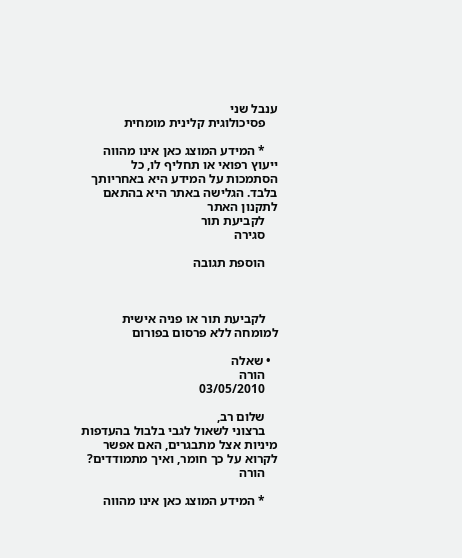ענבל שני
    פסיכולוגית קלינית מומחית

    * המידע המוצג כאן אינו מהווה ייעוץ רפואי או תחליף לו, כל הסתמכות על המידע היא באחריותך בלבד. הגלישה באתר היא בהתאם לתקנון האתר
    לקביעת תור
    סגירה

    הוספת תגובה



    לקביעת תור או פניה אישית למומחה ללא פרסום בפורום

  • שאלה
    הורה
    03/05/2010

    שלום רב,
    ברצוני לשאול לגבי בלבול בהעדפות מיניות אצל מתבגרים, האם אפשר לקרוא על כך חומר, ואיך מתמודדים?
    הורה

    * המידע המוצג כאן אינו מהווה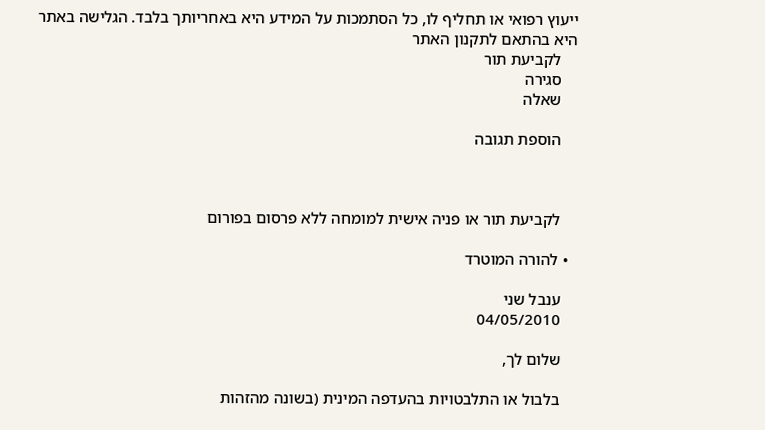ייעוץ רפואי או תחליף לו, כל הסתמכות על המידע היא באחריותך בלבד. הגלישה באתר היא בהתאם לתקנון האתר
    לקביעת תור
    סגירה
    שאלה

    הוספת תגובה



    לקביעת תור או פניה אישית למומחה ללא פרסום בפורום

  • להורה המוטרד

    ענבל שני
    04/05/2010

    שלום לך,

    בלבול או התלבטויות בהעדפה המינית (בשונה מהזהות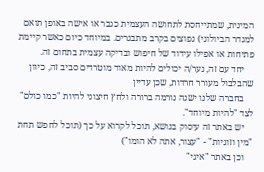המינית, שמתייחסת לתחושה העצמית כגבר או אישה באופן תואם למגדר הביולוגי) נפוצים בקרב מתבגרים. במיוחד כיום כאשר קיימת פתיחות או אפילו עידוד של חיפוש ובדיקה עצמית בתחום זה.
    יחד עם זה, נער/ה יכולים להיות מאוד מוטרדים סביב זה, כיוון שהבלבול מעורר חרדות, שכן עדיין
    בחברה שלנו ישנה נורמה ברורה ולחץ חיצוני להיות "כמו כולם" לצד "להיות מיוחד".
    יש באתר זה עיסוק בנושא, תוכל לקרוא על כך (תוכל לחפש תחת "מין וזוגיות" - "עצור, אתה לא הומו")
    וכן באתר "איגי"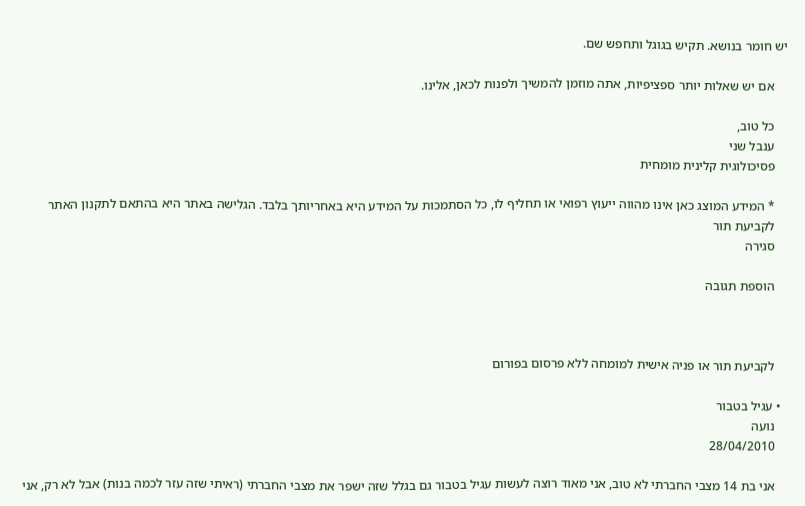יש חומר בנושא. תקיש בגוגל ותחפש שם.

    אם יש שאלות יותר ספציפיות, אתה מוזמן להמשיך ולפנות לכאן, אלינו.

    כל טוב,
    ענבל שני
    פסיכולוגית קלינית מומחית

    * המידע המוצג כאן אינו מהווה ייעוץ רפואי או תחליף לו, כל הסתמכות על המידע היא באחריותך בלבד. הגלישה באתר היא בהתאם לתקנון האתר
    לקביעת תור
    סגירה

    הוספת תגובה



    לקביעת תור או פניה אישית למומחה ללא פרסום בפורום

  • עגיל בטבור
    נועה
    28/04/2010

    אני בת 14 מצבי החברתי לא טוב, אני מאוד רוצה לעשות עגיל בטבור גם בגלל שזה ישפר את מצבי החברתי (ראיתי שזה עזר לכמה בנות) אבל לא רק, אני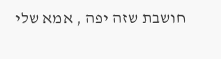חושבת שזה יפה , אמא שלי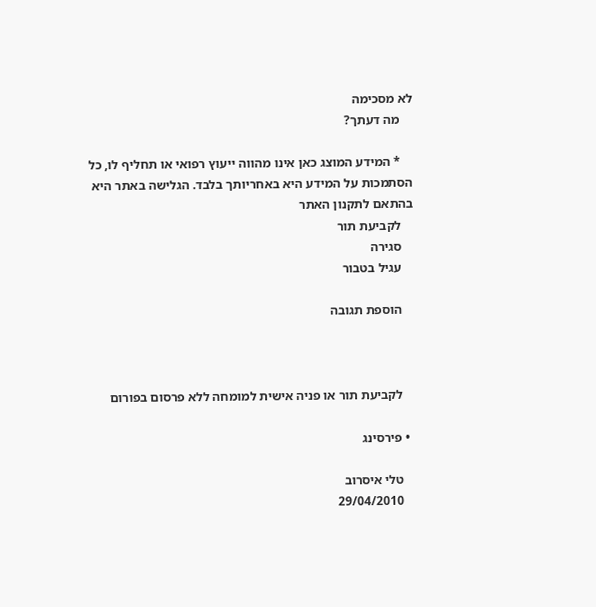לא מסכימה
    מה דעתך?

    * המידע המוצג כאן אינו מהווה ייעוץ רפואי או תחליף לו, כל הסתמכות על המידע היא באחריותך בלבד. הגלישה באתר היא בהתאם לתקנון האתר
    לקביעת תור
    סגירה
    עגיל בטבור

    הוספת תגובה



    לקביעת תור או פניה אישית למומחה ללא פרסום בפורום

  • פירסינג

    טלי איסרוב
    29/04/2010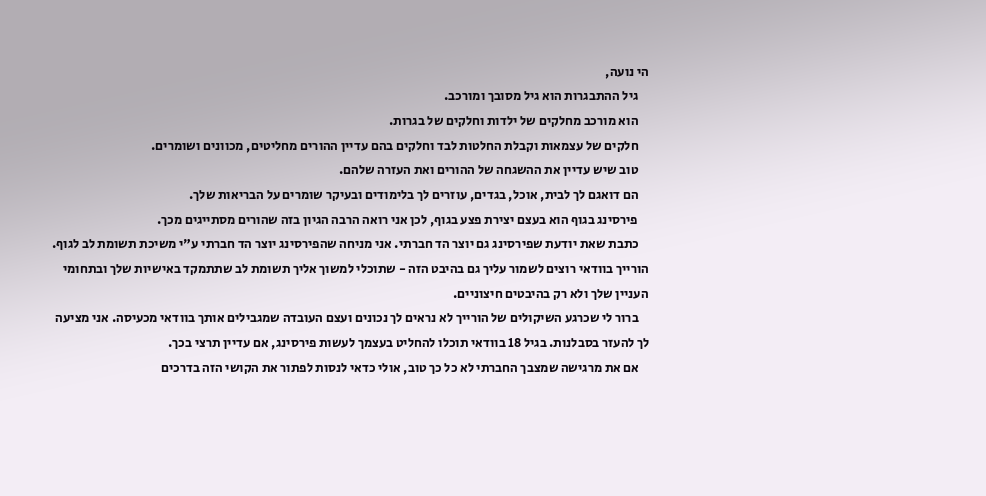הי נועה,
    גיל ההתבגרות הוא גיל מסובך ומורכב.
    הוא מורכב מחלקים של ילדות וחלקים של בגרות.
    חלקים של עצמאות וקבלת החלטות לבד וחלקים בהם עדיין ההורים מחליטים, מכוונים ושומרים.
    טוב שיש עדיין את ההשגחה של ההורים ואת העזרה שלהם.
    הם דואגם לך לבית, אוכל, בגדים, עוזרים לך בלימודים ובעיקר שומרים על הבריאות שלך.
    פירסינג בגוף הוא בעצם יצירת פצע בגוף, לכן אני רואה הרבה הגיון בזה שהורים מסתייגים מכך.
    כתבת שאת יודעת שפירסינג גם יוצר הד חברתי. אני מניחה שהפירסינג יוצר הד חברתי ע"י משיכת תשומת לב לגוף. הורייך בוודאי רוצים לשמור עליך גם בהיבט הזה - שתוכלי למשוך אליך תשומת לב שתתמקד באישיות שלך ובתחומי העניין שלך ולא רק בהיבטים חיצוניים.
    ברור לי שכרגע השיקולים של הורייך לא נראים לך נכונים ועצם העובדה שמגבילים אותך בוודאי מכעיסה. אני מציעה לך להעזר בסבלנות. בגיל 18 בוודאי תוכלו להחליט בעצמך לעשות פירסינג, אם עדיין תרצי בכך.
    אם את מרגישה שמצבך החברתי לא כל כך טוב, אולי כדאי לנסות לפתור את הקושי הזה בדרכים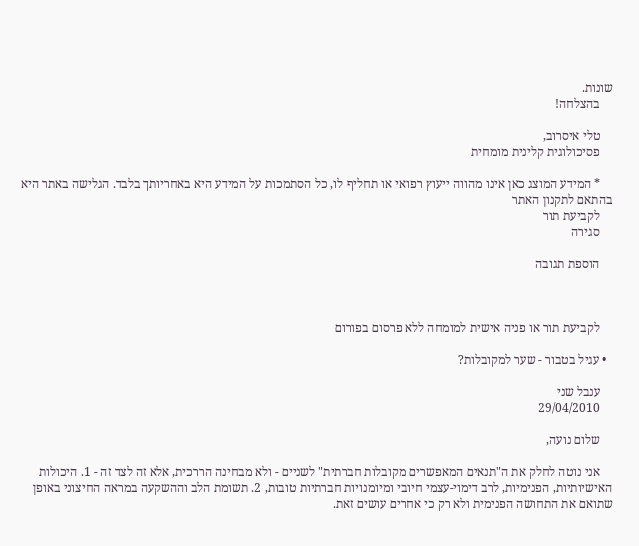שונות.
    בהצלחה!

    טלי איסרוב,
    פסיכולוגית קלינית מומחית

    * המידע המוצג כאן אינו מהווה ייעוץ רפואי או תחליף לו, כל הסתמכות על המידע היא באחריותך בלבד. הגלישה באתר היא בהתאם לתקנון האתר
    לקביעת תור
    סגירה

    הוספת תגובה



    לקביעת תור או פניה אישית למומחה ללא פרסום בפורום

  • עגיל בטבור - שער למקובלות?

    ענבל שני
    29/04/2010

    שלום נועה,

    אני נוטה לחלק את ה"תנאים המאפשרים מקובלות חברתית" לשניים - ולא מבחינה הררכית, אלא זה לצד זה - 1. היכולות האישיותיות, הפנימיות, לרב דימוי-עצמי חיובי ומיומנויות חברתיות טובות, 2. תשומת הלב וההשקעה במראה החיצוני באופן שתואם את התחושה הפנימית ולא רק כי אחרים עושים זאת.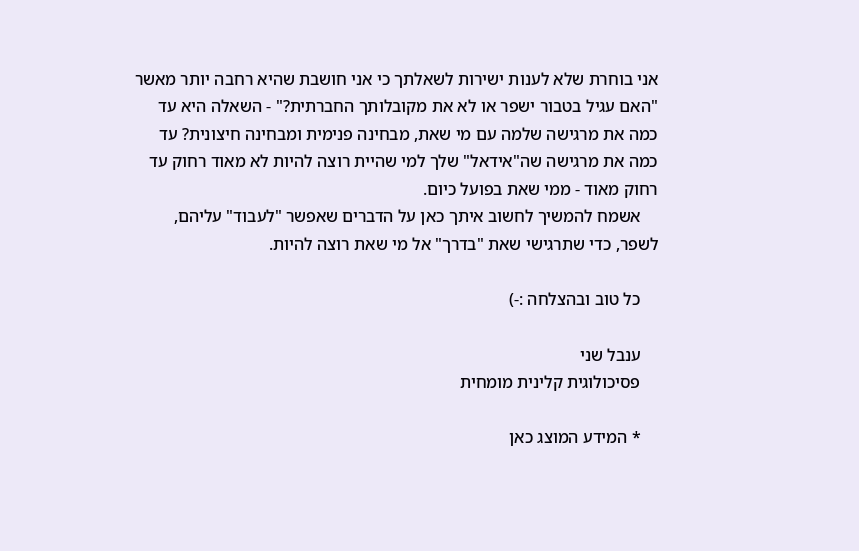אני בוחרת שלא לענות ישירות לשאלתך כי אני חושבת שהיא רחבה יותר מאשר "האם עגיל בטבור ישפר או לא את מקובלותך החברתית?" - השאלה היא עד כמה את מרגישה שלמה עם מי שאת, מבחינה פנימית ומבחינה חיצונית? עד כמה את מרגישה שה"אידאל" שלך למי שהיית רוצה להיות לא מאוד רחוק עד רחוק מאוד - ממי שאת בפועל כיום.
    אשמח להמשיך לחשוב איתך כאן על הדברים שאפשר "לעבוד" עליהם, לשפר, כדי שתרגישי שאת "בדרך" אל מי שאת רוצה להיות.

    כל טוב ובהצלחה :-)

    ענבל שני
    פסיכולוגית קלינית מומחית

    * המידע המוצג כאן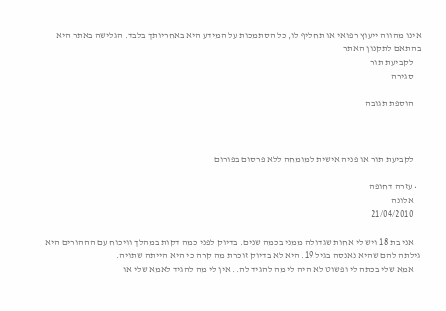אינו מהווה ייעוץ רפואי או תחליף לו, כל הסתמכות על המידע היא באחריותך בלבד. הגלישה באתר היא בהתאם לתקנון האתר
    לקביעת תור
    סגירה

    הוספת תגובה



    לקביעת תור או פניה אישית למומחה ללא פרסום בפורום

  • עזרה דחופה
    אלונה
    21/04/2010

    אני בת 18 ויש לי אחות שגדולה ממני בכמה שנים. בדיוק לפני כמה דקות במהלך וויכוח עם הההורים היא גילתה להם שהיא נאנסה בגיל 19. היא לא בדיוק זוכרת מה קרה כי היא הייתה שתויה.
    אמא שלי בכתה לי ופשוט לא היה לי מה להגיד לה.. אין לי מה להגיד לאמא שלי או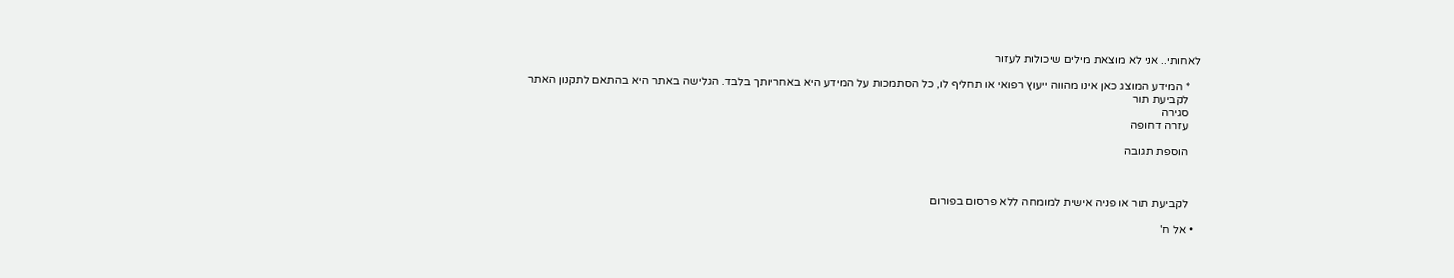לאחותי.. אני לא מוצאת מילים שיכולות לעזור

    * המידע המוצג כאן אינו מהווה ייעוץ רפואי או תחליף לו, כל הסתמכות על המידע היא באחריותך בלבד. הגלישה באתר היא בהתאם לתקנון האתר
    לקביעת תור
    סגירה
    עזרה דחופה

    הוספת תגובה



    לקביעת תור או פניה אישית למומחה ללא פרסום בפורום

  • אל ח'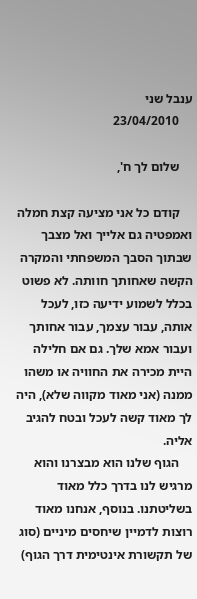ענבל שני
    23/04/2010

    שלום לך ח',

    קודם כל אני מציעה קצת חמלה ואמפטיה גם אלייך ואל מצבך שבתוך הסבך המשפחתי והמקרה הקשה שאחותך חוותה. לא פשוט בכלל לשמוע ידיעה כזו, לעכל אותה, עבור עצמך, עבור אחותך ועבור אמא שלך. גם אם חלילה היית מכירה את החוויה או משהו ממנה (אני מאוד מקווה שלא), היה לך מאוד קשה לעכל ובטח להגיב אליה.
    הגוף שלנו הוא מבצרנו והוא מרגיש לנו בדרך כלל מאוד בשליטתנו. בנוסף, אנחנו מאוד רוצות לדמיין שיחסים מיניים (סוג של תקשורת אינטימית דרך הגוף)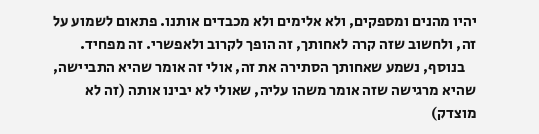יהיו מהנים ומספקים, ולא אלימים ולא מכבדים אותנו. פתאום לשמוע על זה, ולחשוב שזה קרה לאחותך, זה הופך לקרוב ולאפשרי. זה מפחיד.
    בנוסף, נשמע שאחותך הסתירה את זה, אולי זה אומר שהיא התביישה, שהיא מרגישה שזה אומר משהו עליה, שאולי לא יבינו אותה (זה לא מוצדק)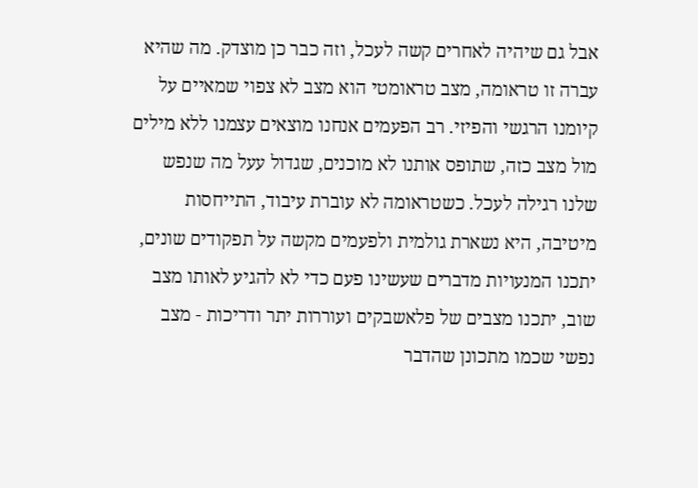אבל גם שיהיה לאחרים קשה לעכל, וזה כבר כן מוצדק. מה שהיא עברה זו טראומה, מצב טראומטי הוא מצב לא צפוי שמאיים על קיומנו הרגשי והפיזי. רב הפעמים אנחנו מוצאים עצמנו ללא מילים מול מצב כזה, שתופס אותנו לא מוכנים, שגדול עעל מה שנפש שלנו רגילה לעכל. כשטראומה לא עוברת עיבוד, התייחסות מיטיבה, היא נשארת גולמית ולפעמים מקשה על תפקודים שונים, יתכנו המנעויות מדברים שעשינו פעם כדי לא להגיע לאותו מצב שוב, יתכנו מצבים של פלאשבקים ועוררות יתר ודריכות - מצב נפשי שכמו מתכונן שהדבר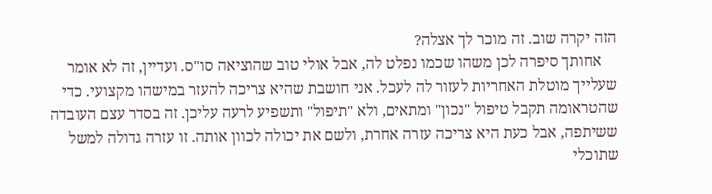הזה יקרה שוב. זה מוכר לך אצלה?
    אחותך סיפרה לכן משהו שכמו נפלט לה, אבל אולי טוב שהוציאה סו"ס. ועדיין, זה לא אומר שעלייך מוטלת האחריות לעזור לה לעכל. אני חושבת שהיא צריכה להעזר במישהו מקצועי. כדי שהטראומה תקבל טיפול "נכון" ומתאים, ולא "תיפול" ותשפיע לרעה עליכן. זה בסדר עצם העובדה ששיתפה, אבל כעת היא צריכה עזרה אחרת, ולשם את יכולה לכוון אותה. זו עזרה גדולה למשל שתוכלי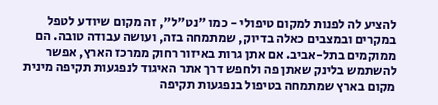להציע לה לפנות למקום טיפולי - כמו "נט"ל", זה מקום שיודע לטפל במקרים ובמצבים כאלה בדיוק, שמתמחה בזה, ועושה עבודה טובה. הם ממוקמים בתל-אביב. אם אתן גרות באיזור רחוק ממרכז הארץ, אפשר להשתמש בלינק שאתן פה ולחפש דרך אתר האיגוד לנפגעות תקיפה מינית מקום בארץ שמתמחה בטיפול בנפגעות תקיפה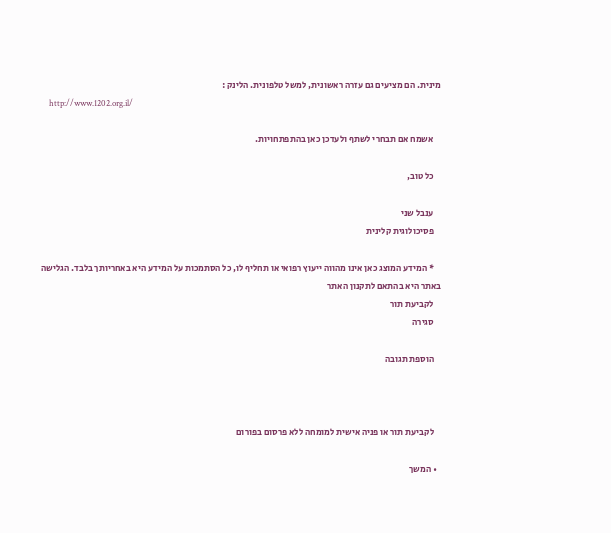מינית. הם מציעים גם עזרה ראשונית, למשל טלפונית. הלינק :
    http://www.1202.org.il/

    אשמח אם תבחרי לשתף ולעדכן כאן בהתפתחויות.

    כל טוב,

    ענבל שני
    פסיכולוגית קלינית

    * המידע המוצג כאן אינו מהווה ייעוץ רפואי או תחליף לו, כל הסתמכות על המידע היא באחריותך בלבד. הגלישה באתר היא בהתאם לתקנון האתר
    לקביעת תור
    סגירה

    הוספת תגובה



    לקביעת תור או פניה אישית למומחה ללא פרסום בפורום

  • המשך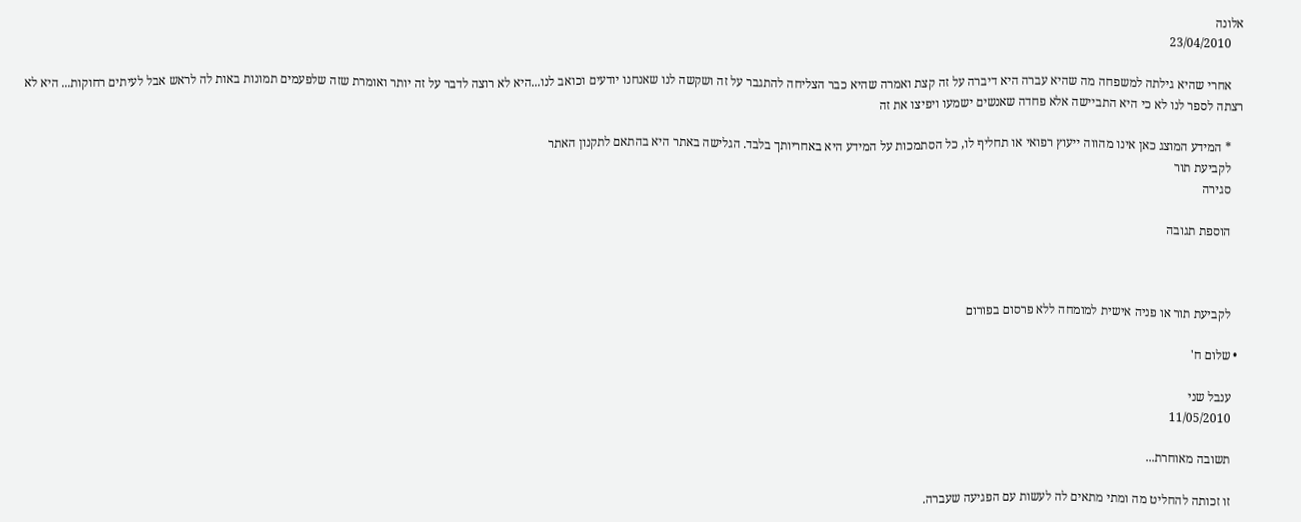אלונה
    23/04/2010

    אחרי שהיא גילתה למשפחה מה שהיא עברה היא דיברה על זה קצת ואמרה שהיא כבר הצליחה להתגבר על זה ושקשה לנו שאנחנו יודעים וכואב לנו...היא לא רוצה לדבר על זה יותר ואומרת שזה שלפעמים תמונות באות לה לראש אבל לעיתים רחוקות... היא לא רצתה לספר לנו לא כי היא התביישה אלא פחדה שאנשים ישמעו ויפיצו את זה

    * המידע המוצג כאן אינו מהווה ייעוץ רפואי או תחליף לו, כל הסתמכות על המידע היא באחריותך בלבד. הגלישה באתר היא בהתאם לתקנון האתר
    לקביעת תור
    סגירה

    הוספת תגובה



    לקביעת תור או פניה אישית למומחה ללא פרסום בפורום

  • שלום ח'

    ענבל שני
    11/05/2010

    תשובה מאוחרת...

    זו זכותה להחליט מה ומתי מתאים לה לעשות עם הפגיעה שעברה.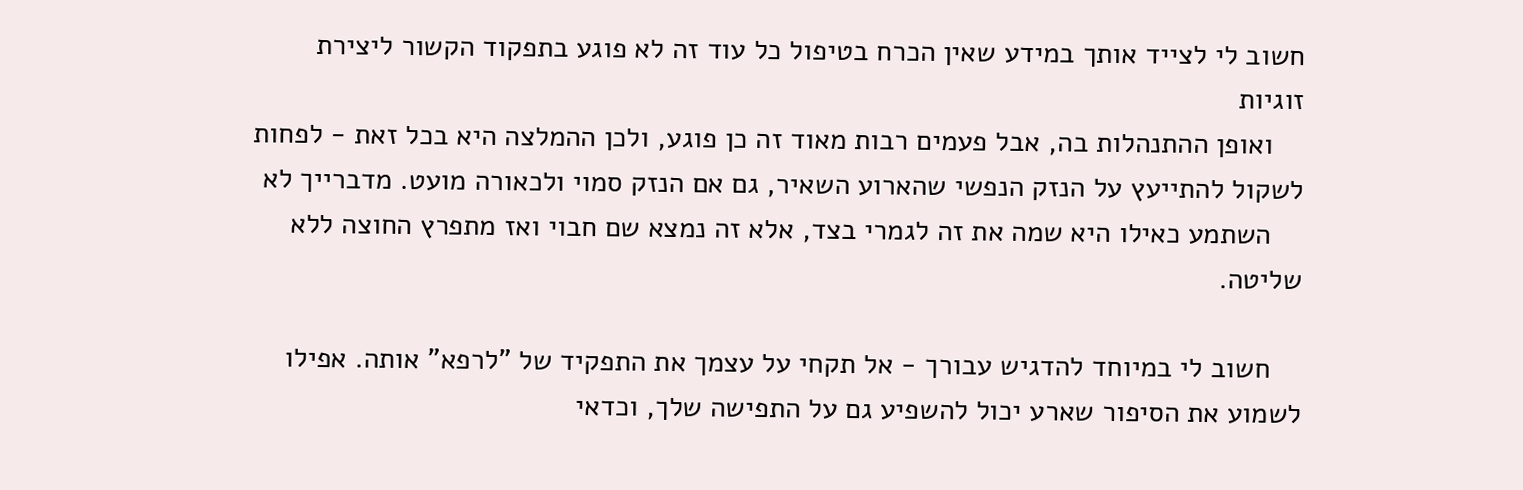חשוב לי לצייד אותך במידע שאין הכרח בטיפול כל עוד זה לא פוגע בתפקוד הקשור ליצירת זוגיות
    ואופן ההתנהלות בה, אבל פעמים רבות מאוד זה כן פוגע, ולכן ההמלצה היא בכל זאת - לפחות לשקול להתייעץ על הנזק הנפשי שהארוע השאיר, גם אם הנזק סמוי ולכאורה מועט. מדברייך לא
    השתמע כאילו היא שמה את זה לגמרי בצד, אלא זה נמצא שם חבוי ואז מתפרץ החוצה ללא שליטה.

    חשוב לי במיוחד להדגיש עבורך - אל תקחי על עצמך את התפקיד של "לרפא" אותה. אפילו לשמוע את הסיפור שארע יכול להשפיע גם על התפישה שלך, וכדאי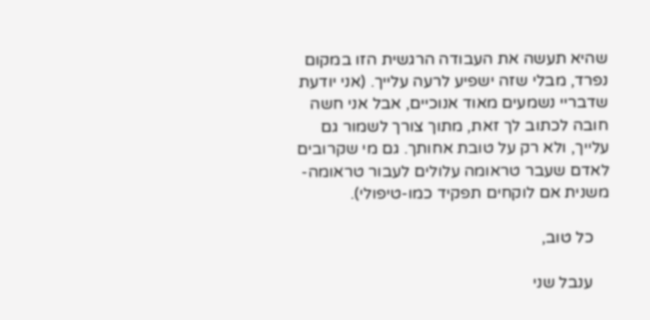שהיא תעשה את העבודה הרגשית הזו במקום נפרד, מבלי שזה ישפיע לרעה עלייך. (אני יודעת שדבריי נשמעים מאוד אנוכיים, אבל אני חשה חובה לכתוב לך זאת, מתוך צורך לשמור גם עלייך, ולא רק על טובת אחותך. גם מי שקרובים לאדם שעבר טראומה עלולים לעבור טראומה-משנית אם לוקחים תפקיד כמו-טיפולי).

    כל טוב,

    ענבל שני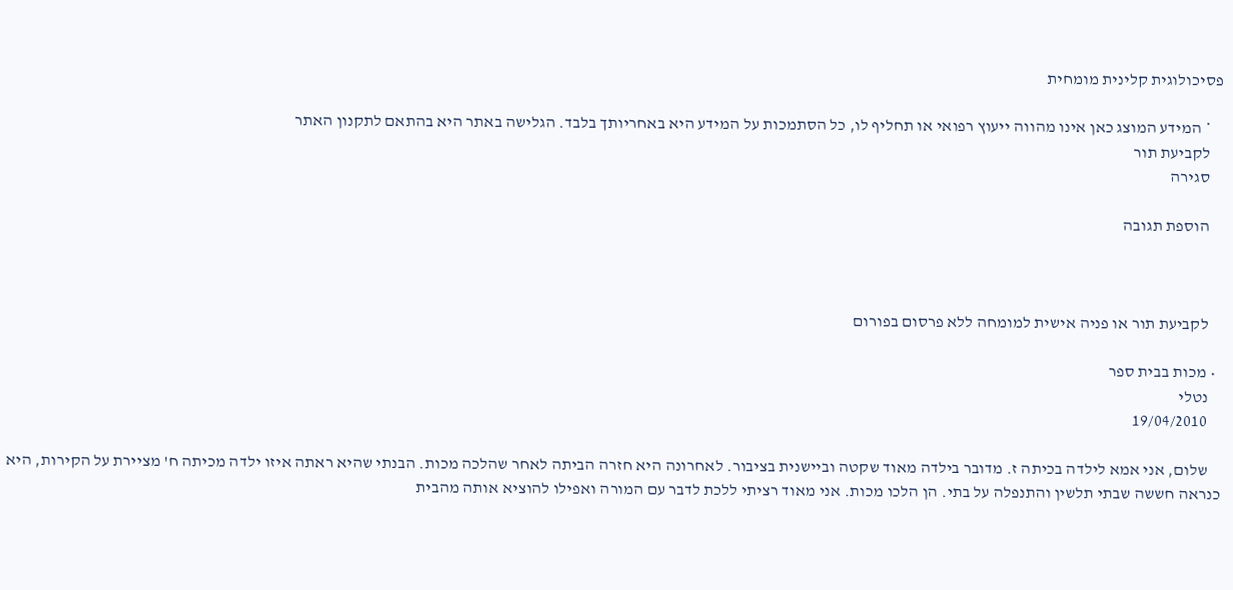פסיכולוגית קלינית מומחית

    * המידע המוצג כאן אינו מהווה ייעוץ רפואי או תחליף לו, כל הסתמכות על המידע היא באחריותך בלבד. הגלישה באתר היא בהתאם לתקנון האתר
    לקביעת תור
    סגירה

    הוספת תגובה



    לקביעת תור או פניה אישית למומחה ללא פרסום בפורום

  • מכות בבית ספר
    נטלי
    19/04/2010

    שלום, אני אמא לילדה בכיתה ז. מדובר בילדה מאוד שקטה וביישנית בציבור. לאחרונה היא חזרה הביתה לאחר שהלכה מכות. הבנתי שהיא ראתה איזו ילדה מכיתה ח' מציירת על הקירות, היא כנראה חששה שבתי תלשין והתנפלה על בתי. הן הלכו מכות. אני מאוד רציתי ללכת לדבר עם המורה ואפילו להוציא אותה מהבית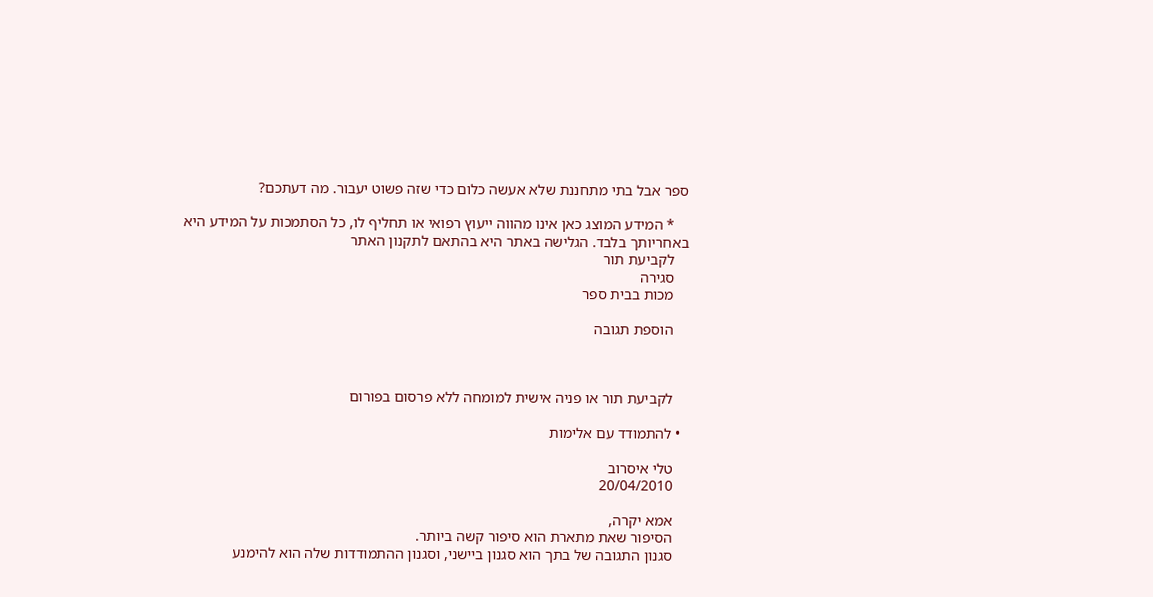ספר אבל בתי מתחננת שלא אעשה כלום כדי שזה פשוט יעבור. מה דעתכם?

    * המידע המוצג כאן אינו מהווה ייעוץ רפואי או תחליף לו, כל הסתמכות על המידע היא באחריותך בלבד. הגלישה באתר היא בהתאם לתקנון האתר
    לקביעת תור
    סגירה
    מכות בבית ספר

    הוספת תגובה



    לקביעת תור או פניה אישית למומחה ללא פרסום בפורום

  • להתמודד עם אלימות

    טלי איסרוב
    20/04/2010

    אמא יקרה,
    הסיפור שאת מתארת הוא סיפור קשה ביותר.
    סגנון התגובה של בתך הוא סגנון ביישני, וסגנון ההתמודדות שלה הוא להימנע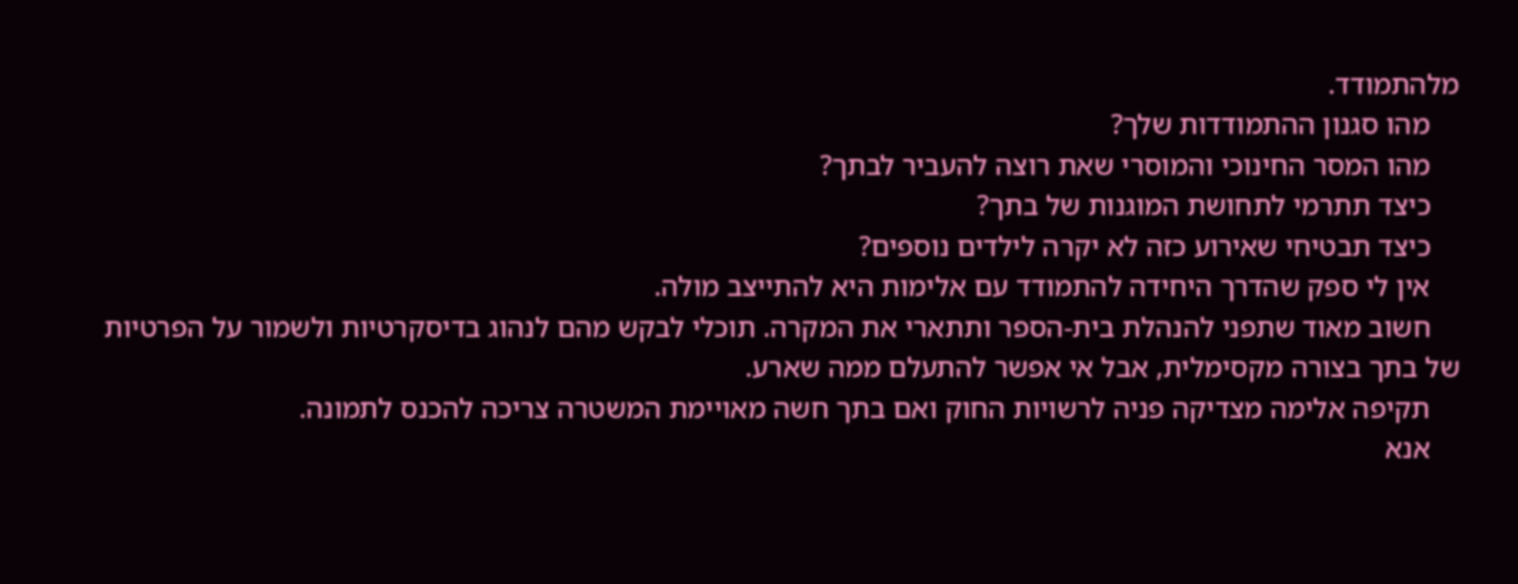מלהתמודד.
    מהו סגנון ההתמודדות שלך?
    מהו המסר החינוכי והמוסרי שאת רוצה להעביר לבתך?
    כיצד תתרמי לתחושת המוגנות של בתך?
    כיצד תבטיחי שאירוע כזה לא יקרה לילדים נוספים?
    אין לי ספק שהדרך היחידה להתמודד עם אלימות היא להתייצב מולה.
    חשוב מאוד שתפני להנהלת בית-הספר ותתארי את המקרה. תוכלי לבקש מהם לנהוג בדיסקרטיות ולשמור על הפרטיות של בתך בצורה מקסימלית, אבל אי אפשר להתעלם ממה שארע.
    תקיפה אלימה מצדיקה פניה לרשויות החוק ואם בתך חשה מאויימת המשטרה צריכה להכנס לתמונה.
    אנא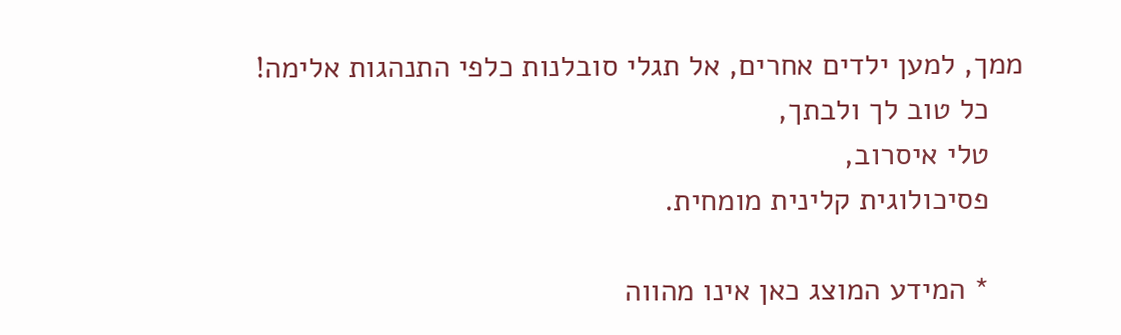ממך, למען ילדים אחרים, אל תגלי סובלנות כלפי התנהגות אלימה!
    כל טוב לך ולבתך,
    טלי איסרוב,
    פסיכולוגית קלינית מומחית.

    * המידע המוצג כאן אינו מהווה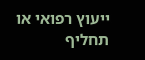ייעוץ רפואי או תחליף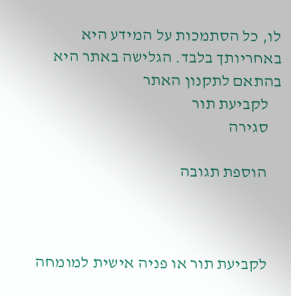לו, כל הסתמכות על המידע היא באחריותך בלבד. הגלישה באתר היא בהתאם לתקנון האתר
    לקביעת תור
    סגירה

    הוספת תגובה



    לקביעת תור או פניה אישית למומחה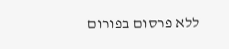ללא פרסום בפורום